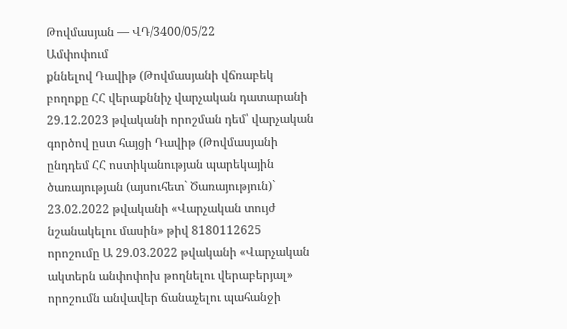Թովմասյան — ՎԴ/3400/05/22
Ամփոփում
քննելով Դավիթ (Թովմասյանի վճռաբեկ բողոքը ՀՀ վերաքննիչ վարչական դատարանի 29.12.2023 թվականի որոշման դեմ՝ վարչական գործով ըստ հայցի Դավիթ (Թովմասյանի ընդդեմ ՀՀ ոստիկանության պարեկային ծառայության (այսուհետ` Ծառայություն)` 23.02.2022 թվականի «Վարչական տույժ նշանակելու մասին» թիվ 8180112625 որոշումը Ա 29.03.2022 թվականի «Վարչական ակտերն անփոփոխ թողնելու վերաբերյալ» որոշումն անվավեր ճանաչելու պահանջի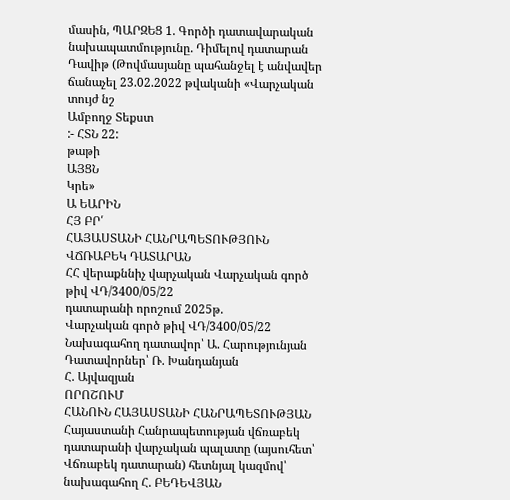մասին, ՊԱՐԶԵՑ 1. Գործի դատավարական նախապատմությունը. Դիմելով դատարան Դավիթ (Թովմասյանը պահանջել է անվավեր ճանաչել 23.02.2022 թվականի «Վարչական տույժ նշ
Ամբողջ Տեքստ
:- ՀՏՆ 22:
թաթի
ԱՅՑՆ
Կրե»
Ա ԵԱՐԻՆ
ՀՅ ԲՐ՛
ՀԱՅԱՍՏԱՆԻ ՀԱՆՐԱՊԵՏՈՒԹՅՈՒՆ
ՎՃՌԱԲԵԿ ԴԱՏԱՐԱՆ
ՀՀ վերաքննիչ վարչական Վարչական գործ թիվ ՎԴ/3400/05/22
դատարանի որոշում 2025թ.
Վարչական գործ թիվ ՎԴ/3400/05/22
Նախագահող դատավոր՝ Ա. Հարությունյան
Դատավորներ՝ Ռ. Խանդանյան
Հ. Այվազյան
ՈՐՈՇՈՒՄ
ՀԱՆՈՒՆ ՀԱՅԱՍՏԱՆԻ ՀԱՆՐԱՊԵՏՈՒԹՅԱՆ
Հայաստանի Հանրապետության վճռաբեկ դատարանի վարչական պալատը (այսուհետ՝ Վճռաբեկ դատարան) հետնյալ կազմով՝
նախագահող Հ. ԲԵԴԵՎՅԱՆ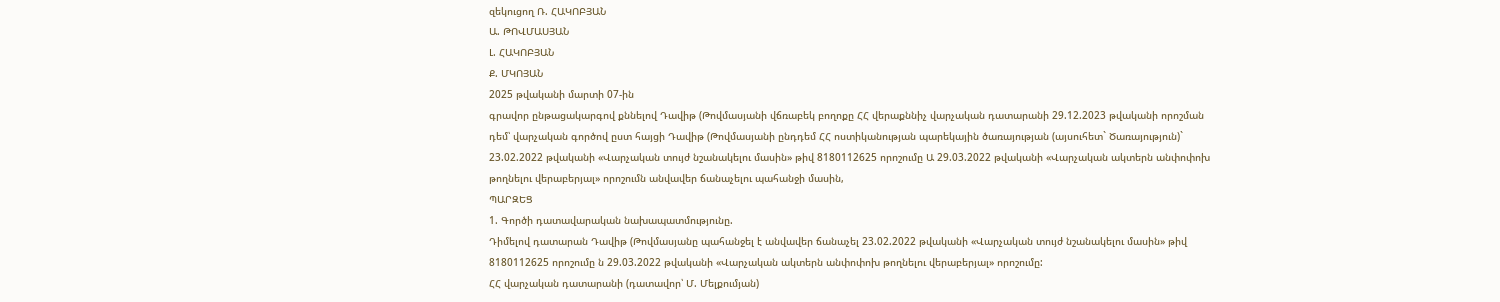զեկուցող Ռ. ՀԱԿՈԲՅԱՆ
Ա. ԹՈՎՄԱՍՅԱՆ
Լ. ՀԱԿՈԲՅԱՆ
Ք. ՄԿՈՅԱՆ
2025 թվականի մարտի 07-ին
գրավոր ընթացակարգով քննելով Դավիթ (Թովմասյանի վճռաբեկ բողոքը ՀՀ վերաքննիչ վարչական դատարանի 29.12.2023 թվականի որոշման դեմ՝ վարչական գործով ըստ հայցի Դավիթ (Թովմասյանի ընդդեմ ՀՀ ոստիկանության պարեկային ծառայության (այսուհետ` Ծառայություն)` 23.02.2022 թվականի «Վարչական տույժ նշանակելու մասին» թիվ 8180112625 որոշումը Ա 29.03.2022 թվականի «Վարչական ակտերն անփոփոխ թողնելու վերաբերյալ» որոշումն անվավեր ճանաչելու պահանջի մասին,
ՊԱՐԶԵՑ
1. Գործի դատավարական նախապատմությունը.
Դիմելով դատարան Դավիթ (Թովմասյանը պահանջել է անվավեր ճանաչել 23.02.2022 թվականի «Վարչական տույժ նշանակելու մասին» թիվ 8180112625 որոշումը ն 29.03.2022 թվականի «Վարչական ակտերն անփոփոխ թողնելու վերաբերյալ» որոշումը:
ՀՀ վարչական դատարանի (դատավոր՝ Մ. Մելքումյան)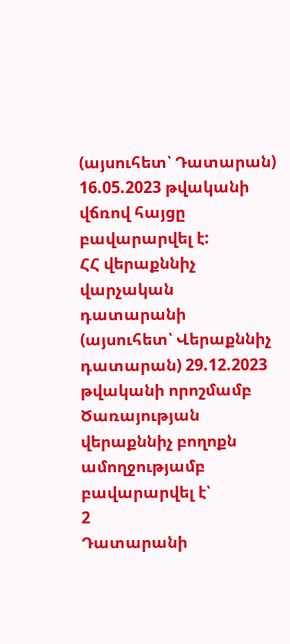(այսուհետ՝ Դատարան) 16.05.2023 թվականի վճռով հայցը բավարարվել է:
ՀՀ վերաքննիչ վարչական դատարանի (այսուհետ՝ Վերաքննիչ դատարան) 29.12.2023 թվականի որոշմամբ Ծառայության վերաքննիչ բողոքն ամողջությամբ բավարարվել է՝
2
Դատարանի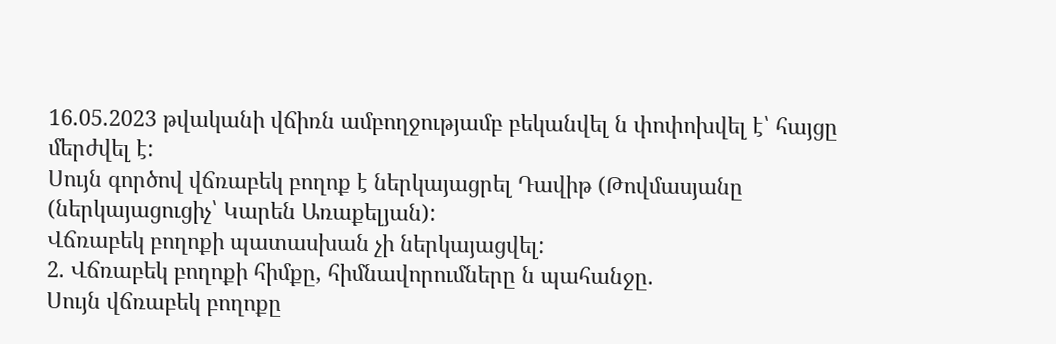16.05.2023 թվականի վճիռն ամբողջությամբ բեկանվել ն փոփոխվել է՝ հայցը մերժվել է:
Սույն գործով վճռաբեկ բողոք է ներկայացրել Դավիթ (Թովմասյանը (ներկայացուցիչ՝ Կարեն Առաքելյան):
Վճռաբեկ բողոքի պատասխան չի ներկայացվել:
2. Վճռաբեկ բողոքի հիմքը, հիմնավորումները ն պահանջը.
Սույն վճռաբեկ բողոքը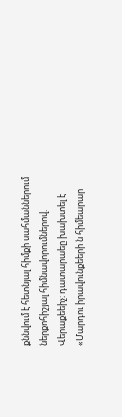քննվում է հետնյալ հիմքի սահմաններում ներքոհիշյալ հիմնավորումներով.
Վերաքեեիչ։ դատարաեը խախտել է «Մարդու իրավունքեերի ն հիմեարար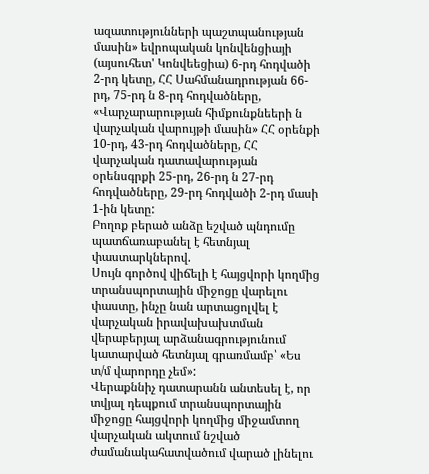ազատությունների պաշտպանության մասին» եվրոպական կոնվենցիայի (այսուհետ' Կոնվեեցիա) 6-րդ հոդվածի 2-րդ կետը, ՀՀ Սահմանադրության 66-րդ, 75-րդ ն 8-րդ հոդվածները, «Վարչարարության հիմքունքնեերի ն վարչական վարույթի մասին» ՀՀ օրենքի 10-րդ, 43-րդ հոդվածները, ՀՀ վարչական դատավարության օրենսգրքի 25-րդ, 26-րդ ն 27-րդ հոդվածները, 29-րդ հոդվածի 2-րդ մասի 1-ին կետը:
Բողոք բերած անձը եշված պնդումը պատճառաբանել է հետնյալ փաստարկներով.
Սույն գործով վիճելի է հայցվորի կողմից տրանսպորտային միջոցը վարելու փաստը, ինչը նան արտացոլվել է վարչական իրավախախտման վերաբերյալ արձանագրությունում կատարված հետնյալ գրառմամբ՝ «Ես տ/մ վարորդը չեմ»:
Վերաքննիչ դատարանն անտեսել է, որ տվյալ դեպքում տրանսպորտային միջոցը հայցվորի կողմից միջամտող վարչական ակտում նշված ժամանակահատվածում վարած լինելու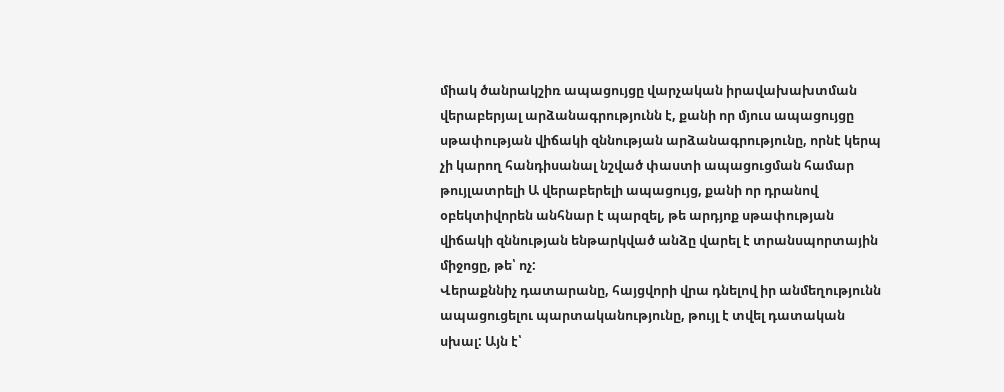միակ ծանրակշիռ ապացույցը վարչական իրավախախտման վերաբերյալ արձանագրությունն է, քանի որ մյուս ապացույցը սթափության վիճակի զննության արձանագրությունը, որնէ կերպ չի կարող հանդիսանալ նշված փաստի ապացուցման համար թույլատրելի Ա վերաբերելի ապացույց, քանի որ դրանով օբեկտիվորեն անհնար է պարզել, թե արդյոք սթափության վիճակի զննության ենթարկված անձը վարել է տրանսպորտային միջոցը, թե՝ ոչ:
Վերաքննիչ դատարանը, հայցվորի վրա դնելով իր անմեղությունն ապացուցելու պարտականությունը, թույլ է տվել դատական սխալ: Այն է՝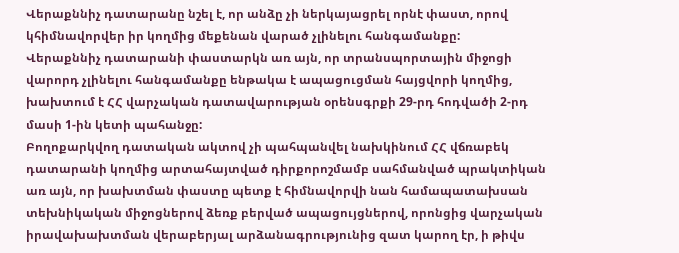Վերաքննիչ դատարանը նշել է, որ անձը չի ներկայացրել որնէ փաստ, որով կհիմնավորվեր իր կողմից մեքենան վարած չլինելու հանգամանքը:
Վերաքննիչ դատարանի փաստարկն առ այն, որ տրանսպորտային միջոցի վարորդ չլինելու հանգամանքը ենթակա է ապացուցման հայցվորի կողմից, խախտում է ՀՀ վարչական դատավարության օրենսգրքի 29-րդ հոդվածի 2-րդ մասի 1-ին կետի պահանջը:
Բողոքարկվող դատական ակտով չի պահպանվել նախկինում ՀՀ վճռաբեկ դատարանի կողմից արտահայտված դիրքորոշմամբ սահմանված պրակտիկան առ այն, որ խախտման փաստը պետք է հիմնավորվի նան համապատախսան տեխնիկական միջոցներով ձեռք բերված ապացույցներով, որոնցից վարչական իրավախախտման վերաբերյալ արձանագրությունից զատ կարող էր, ի թիվս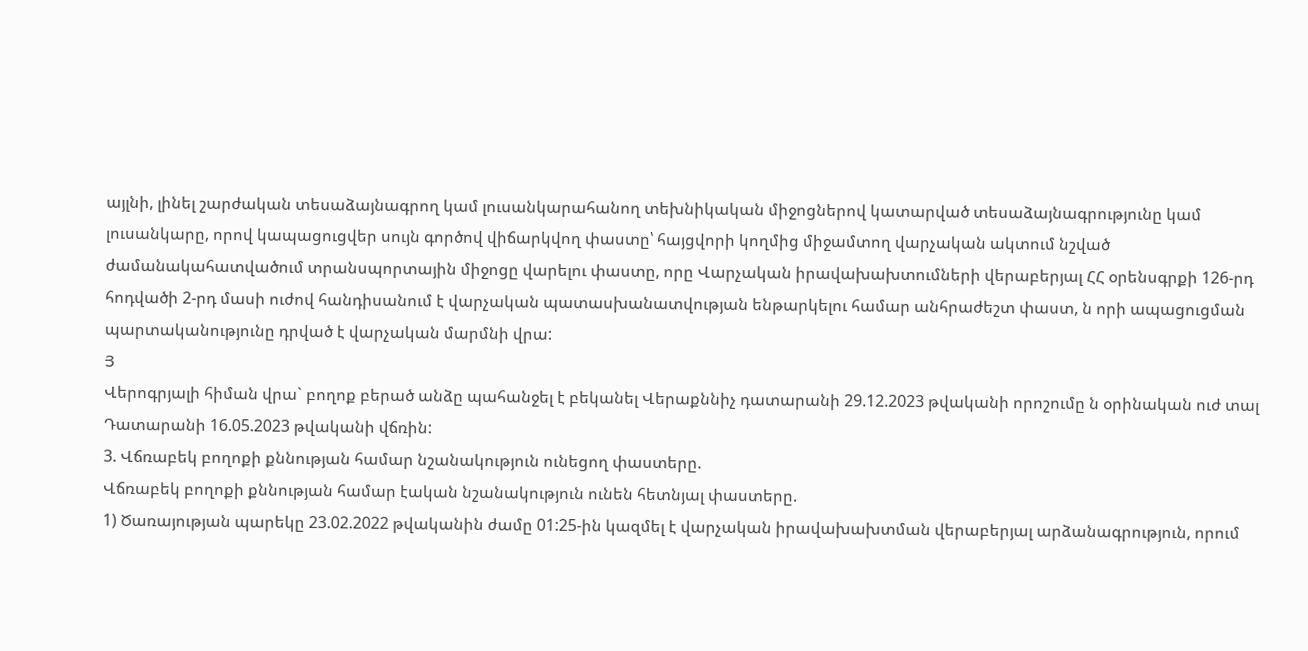այլնի, լինել շարժական տեսաձայնագրող կամ լուսանկարահանող տեխնիկական միջոցներով կատարված տեսաձայնագրությունը կամ լուսանկարը, որով կապացուցվեր սույն գործով վիճարկվող փաստը՝ հայցվորի կողմից միջամտող վարչական ակտում նշված ժամանակահատվածում տրանսպորտային միջոցը վարելու փաստը, որը Վարչական իրավախախտումների վերաբերյալ ՀՀ օրենսգրքի 126-րդ հոդվածի 2-րդ մասի ուժով հանդիսանում է վարչական պատասխանատվության ենթարկելու համար անհրաժեշտ փաստ, ն որի ապացուցման պարտականությունը դրված է վարչական մարմնի վրա:
Յ
Վերոգրյալի հիման վրա` բողոք բերած անձը պահանջել է բեկանել Վերաքննիչ դատարանի 29.12.2023 թվականի որոշումը ն օրինական ուժ տալ Դատարանի 16.05.2023 թվականի վճռին:
3. Վճռաբեկ բողոքի քննության համար նշանակություն ունեցող փաստերը.
Վճռաբեկ բողոքի քննության համար էական նշանակություն ունեն հետնյալ փաստերը.
1) Ծառայության պարեկը 23.02.2022 թվականին ժամը 01:25-ին կազմել է վարչական իրավախախտման վերաբերյալ արձանագրություն, որում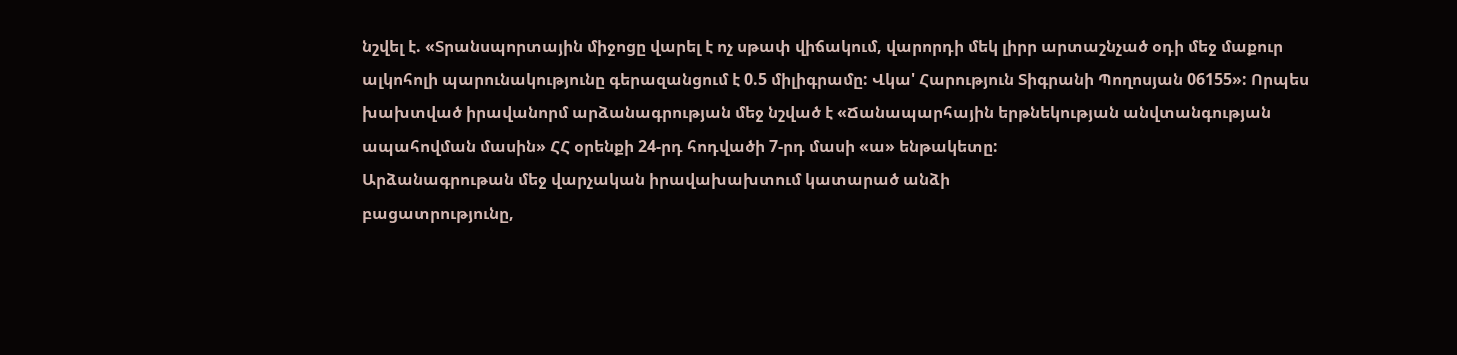նշվել է. «Տրանսպորտային միջոցը վարել է ոչ սթափ վիճակում, վարորդի մեկ լիրր արտաշնչած օդի մեջ մաքուր ալկոհոլի պարունակությունը գերազանցում է 0.5 միլիգրամը: Վկա' Հարություն Տիգրանի Պողոսյան 06155»: Որպես խախտված իրավանորմ արձանագրության մեջ նշված է «Ճանապարհային երթնեկության անվտանգության ապահովման մասին» ՀՀ օրենքի 24-րդ հոդվածի 7-րդ մասի «ա» ենթակետը:
Արձանագրութան մեջ վարչական իրավախախտում կատարած անձի
բացատրությունը,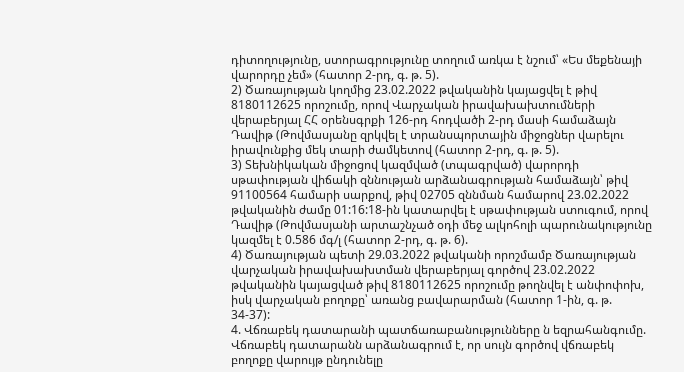դիտողությունը, ստորագրությունը տողում առկա է նշում՝ «Ես մեքենայի վարորդը չեմ» (հատոր 2-րդ, գ. թ. 5).
2) Ծառայության կողմից 23.02.2022 թվականին կայացվել է թիվ 8180112625 որոշումը, որով Վարչական իրավախախտումների վերաբերյալ ՀՀ օրենսգրքի 126-րդ հոդվածի 2-րդ մասի համաձայն Դավիթ (Թովմասյանը զրկվել է տրանսպորտային միջոցներ վարելու իրավունքից մեկ տարի ժամկետով (հատոր 2-րդ, գ. թ. 5).
3) Տեխնիկական միջոցով կազմված (տպագրված) վարորդի սթափության վիճակի զննության արձանագրության համաձայն՝ թիվ 91100564 համարի սարքով, թիվ 02705 զննման համարով 23.02.2022 թվականին ժամը 01:16:18-ին կատարվել է սթափության ստուգում, որով Դավիթ (Թովմասյանի արտաշնչած օդի մեջ ալկոհոլի պարունակությունը կազմել է 0.586 մգ/լ (հատոր 2-րդ, գ. թ. 6).
4) Ծառայության պետի 29.03.2022 թվականի որոշմամբ Ծառայության վարչական իրավախախտման վերաբերյալ գործով 23.02.2022 թվականին կայացված թիվ 8180112625 որոշումը թողնվել է անփոփոխ, իսկ վարչական բողոքը՝ առանց բավարարման (հատոր 1-ին, գ. թ. 34-37):
4. Վճռաբեկ դատարանի պատճառաբանությունները ն եզրահանգումը.
Վճռաբեկ դատարանն արձանագրում է, որ սույն գործով վճռաբեկ բողոքը վարույթ ընդունելը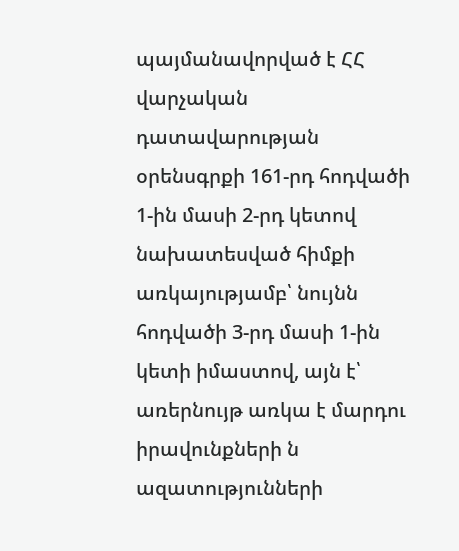պայմանավորված է ՀՀ վարչական դատավարության օրենսգրքի 161-րդ հոդվածի 1-ին մասի 2-րդ կետով նախատեսված հիմքի առկայությամբ՝ նույնն հոդվածի 3-րդ մասի 1-ին կետի իմաստով, այն է՝ առերնույթ առկա է մարդու իրավունքների ն ազատությունների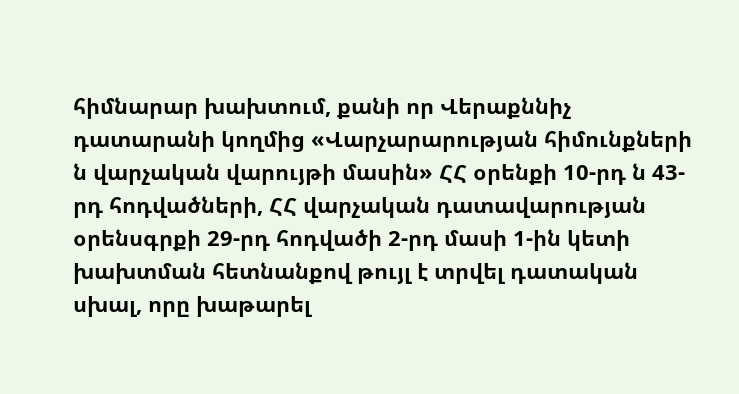հիմնարար խախտում, քանի որ Վերաքննիչ դատարանի կողմից «Վարչարարության հիմունքների ն վարչական վարույթի մասին» ՀՀ օրենքի 10-րդ ն 43-րդ հոդվածների, ՀՀ վարչական դատավարության օրենսգրքի 29-րդ հոդվածի 2-րդ մասի 1-ին կետի խախտման հետնանքով թույլ է տրվել դատական սխալ, որը խաթարել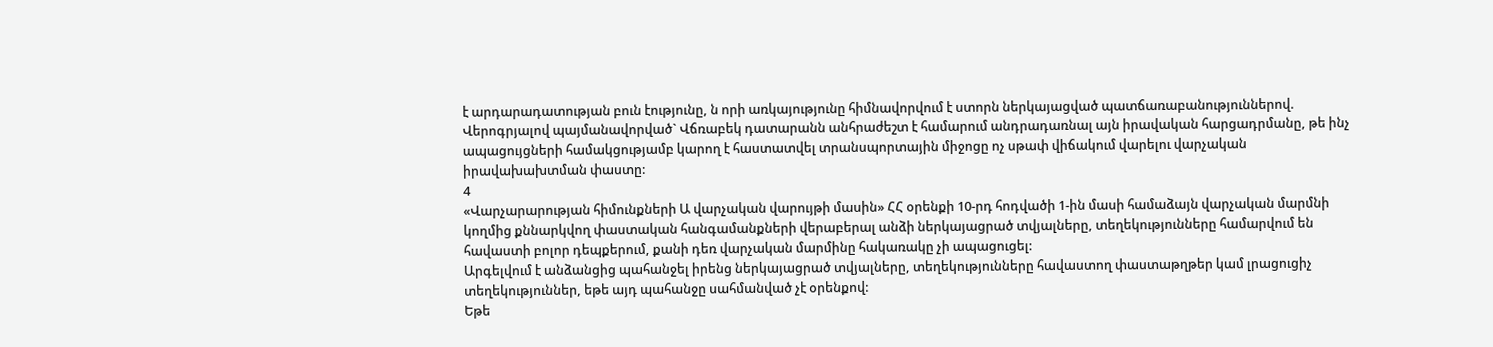է արդարադատության բուն էությունը, ն որի առկայությունը հիմնավորվում է ստորն ներկայացված պատճառաբանություններով.
Վերոգրյալով պայմանավորված` Վճռաբեկ դատարանն անհրաժեշտ է համարում անդրադառնալ այն իրավական հարցադրմանը, թե ինչ ապացույցների համակցությամբ կարող է հաստատվել տրանսպորտային միջոցը ոչ սթափ վիճակում վարելու վարչական իրավախախտման փաստը:
4
«Վարչարարության հիմունքների Ա վարչական վարույթի մասին» ՀՀ օրենքի 10-րդ հոդվածի 1-ին մասի համաձայն վարչական մարմնի կողմից քննարկվող փաստական հանգամանքների վերաբերալ անձի ներկայացրած տվյալները, տեղեկությունները համարվում են հավաստի բոլոր դեպքերում, քանի դեռ վարչական մարմինը հակառակը չի ապացուցել:
Արգելվում է անձանցից պահանջել իրենց ներկայացրած տվյալները, տեղեկությունները հավաստող փաստաթղթեր կամ լրացուցիչ տեղեկություններ, եթե այդ պահանջը սահմանված չէ օրենքով:
Եթե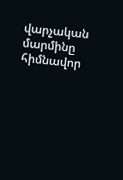վարչական մարմինը հիմնավոր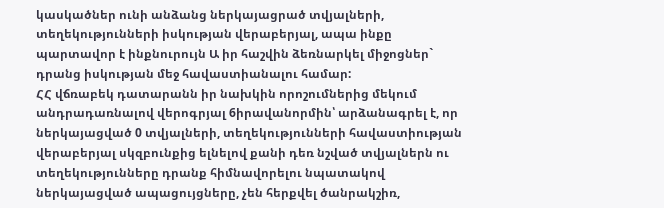կասկածներ ունի անձանց ներկայացրած տվյալների, տեղեկությունների իսկության վերաբերյալ, ապա ինքը պարտավոր է ինքնուրույն Ա իր հաշվին ձեռնարկել միջոցներ` դրանց իսկության մեջ հավաստիանալու համար:
ՀՀ վճռաբեկ դատարանն իր նախկին որոշումներից մեկում անդրադառնալով վերոգրյալ 6իրավանորմին՝ արձանագրել է, որ ներկայացված 0 տվյալների, տեղեկությունների հավաստիության վերաբերյալ սկզբունքից ելնելով քանի դեռ նշված տվյալներն ու տեղեկությունները դրանք հիմնավորելու նպատակով ներկայացված ապացույցները, չեն հերքվել ծանրակշիռ,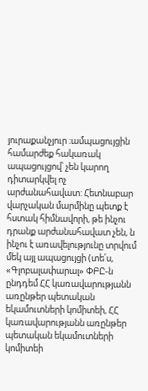յուրաքանչյուր ։ամպացույցին համարժեք հակառակ ապացույցով՝ չեն կարող դիտարկվել ոչ արժանահավատ: Հետնաբար վարչական մարմինը պետք է հստակ հիմնավորի, թե ինչու դրանք արժանահավատ չեն, ն ինչու է առավելությունը տրվում մեկ այլ ապացույցի (տե՛ս, «Գլոբալափարալ» ՓԲԸ-ն ընդդեմ ՀՀ կառավարությանն առընթեր պետական եկամուտների կոմիտեի, ՀՀ կառավարությանն առընթեր պետական եկամուտների կոմիտեի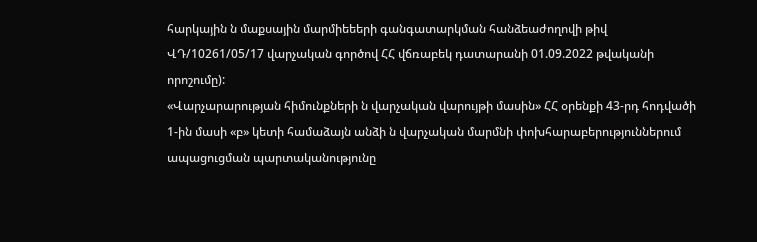հարկային ն մաքսային մարմիեեերի գանգատարկման հանձեաժողովի թիվ ՎԴ/10261/05/17 վարչական գործով ՀՀ վճռաբեկ դատարանի 01.09.2022 թվականի որոշումը):
«Վարչարարության հիմունքների ն վարչական վարույթի մասին» ՀՀ օրենքի 43-րդ հոդվածի 1-ին մասի «բ» կետի համաձայն անձի ն վարչական մարմնի փոխհարաբերություններում ապացուցման պարտականությունը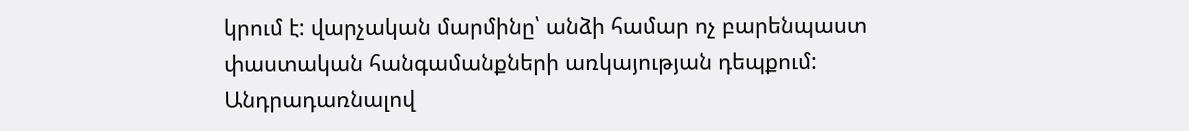կրում է: վարչական մարմինը՝ անձի համար ոչ բարենպաստ փաստական հանգամանքների առկայության դեպքում:
Անդրադառնալով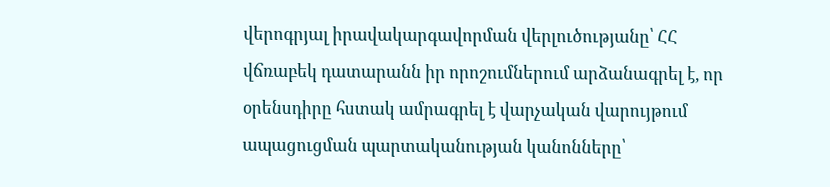վերոգրյալ իրավակարգավորման վերլուծությանը՝ ՀՀ վճռաբեկ դատարանն իր որոշումներում արձանագրել է, որ օրենսդիրը հստակ ամրագրել է վարչական վարույթում ապացուցման պարտականության կանոնները՝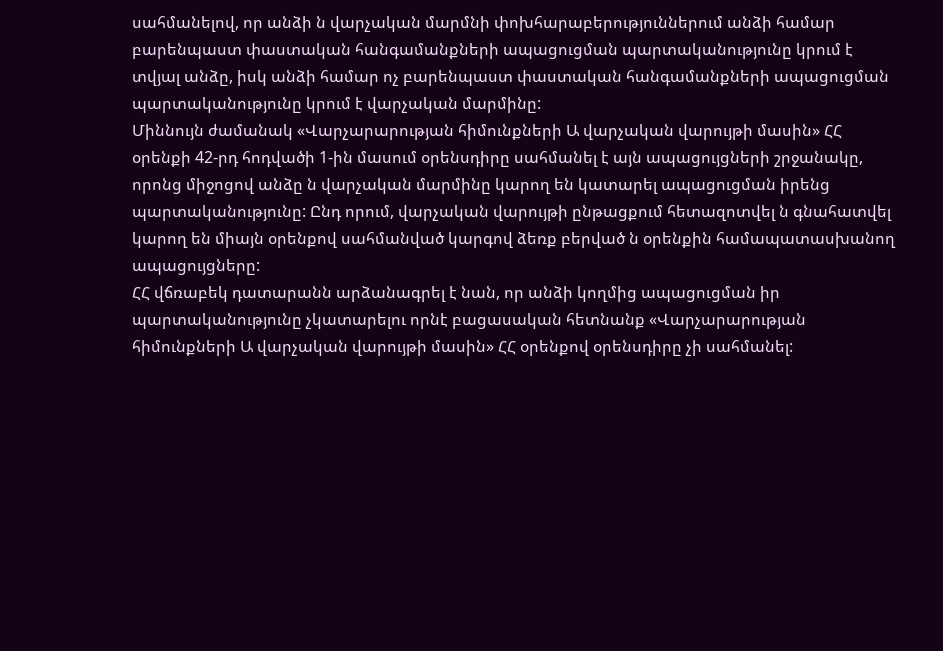սահմանելով, որ անձի ն վարչական մարմնի փոխհարաբերություններում անձի համար բարենպաստ փաստական հանգամանքների ապացուցման պարտականությունը կրում է տվյալ անձը, իսկ անձի համար ոչ բարենպաստ փաստական հանգամանքների ապացուցման պարտականությունը կրում է վարչական մարմինը:
Միննույն ժամանակ «Վարչարարության հիմունքների Ա վարչական վարույթի մասին» ՀՀ օրենքի 42-րդ հոդվածի 1-ին մասում օրենսդիրը սահմանել է այն ապացույցների շրջանակը, որոնց միջոցով անձը ն վարչական մարմինը կարող են կատարել ապացուցման իրենց պարտականությունը: Ընդ որում, վարչական վարույթի ընթացքում հետազոտվել ն գնահատվել կարող են միայն օրենքով սահմանված կարգով ձեռք բերված ն օրենքին համապատասխանող ապացույցները:
ՀՀ վճռաբեկ դատարանն արձանագրել է նան, որ անձի կողմից ապացուցման իր պարտականությունը չկատարելու որնէ բացասական հետնանք «Վարչարարության հիմունքների Ա վարչական վարույթի մասին» ՀՀ օրենքով օրենսդիրը չի սահմանել: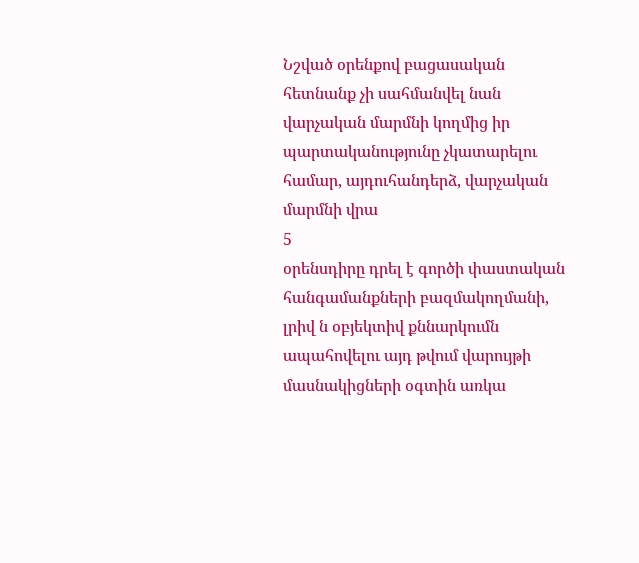Նշված օրենքով բացասական հետնանք չի սահմանվել նան վարչական մարմնի կողմից իր պարտականությունը չկատարելու համար, այդուհանդերձ, վարչական մարմնի վրա
5
օրենսդիրը դրել է գործի փաստական հանգամանքների բազմակողմանի, լրիվ ն օբյեկտիվ քննարկումն ապահովելու այդ թվում վարույթի մասնակիցների օգտին առկա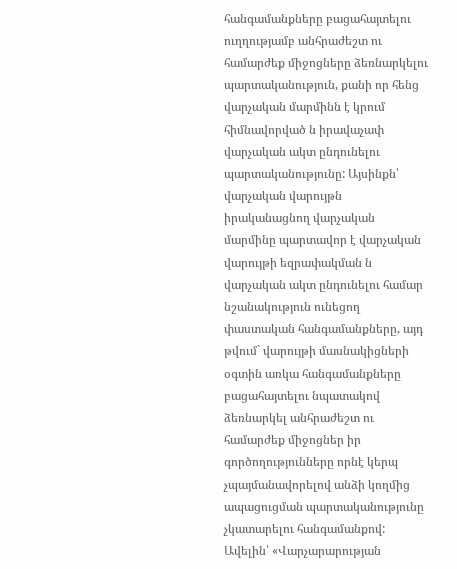հանգամանքները բացահայտելու ուղղությամբ անհրաժեշտ ու համարժեք միջոցները ձեռնարկելու պարտականություն, քանի որ հենց վարչական մարմինն է կրում հիմնավորված ն իրավաչափ վարչական ակտ ընդունելու պարտականությունը: Այսինքն՝ վարչական վարույթն իրականացնող վարչական մարմինը պարտավոր է վարչական վարույթի եզրափակման ն վարչական ակտ ընդունելու համար նշանակություն ունեցող փաստական հանգամանքները, այդ թվում` վարույթի մասնակիցների օգտին առկա հանգամանքները բացահայտելու նպատակով ձեռնարկել անհրաժեշտ ու համարժեք միջոցներ իր գործողությունները որնէ կերպ չպայմանավորելով անձի կողմից ապացուցման պարտականությունը չկատարելու հանգամանքով: Ավելին՝ «Վարչարարության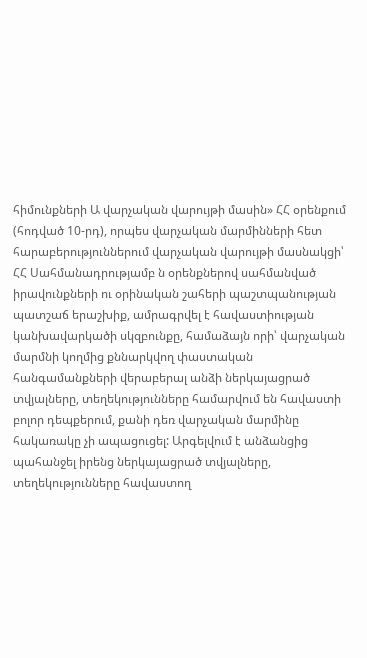հիմունքների Ա վարչական վարույթի մասին» ՀՀ օրենքում (հոդված 10-րդ), որպես վարչական մարմինների հետ հարաբերություններում վարչական վարույթի մասնակցի՝ ՀՀ Սահմանադրությամբ ն օրենքներով սահմանված իրավունքների ու օրինական շահերի պաշտպանության պատշաճ երաշխիք, ամրագրվել է հավաստիության կանխավարկածի սկզբունքը, համաձայն որի՝ վարչական մարմնի կողմից քննարկվող փաստական հանգամանքների վերաբերալ անձի ներկայացրած տվյալները, տեղեկությունները համարվում են հավաստի բոլոր դեպքերում, քանի դեռ վարչական մարմինը հակառակը չի ապացուցել: Արգելվում է անձանցից պահանջել իրենց ներկայացրած տվյալները, տեղեկությունները հավաստող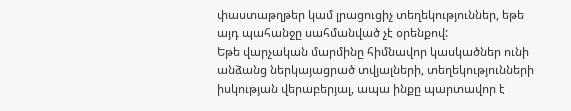փաստաթղթեր կամ լրացուցիչ տեղեկություններ, եթե այդ պահանջը սահմանված չէ օրենքով:
Եթե վարչական մարմինը հիմնավոր կասկածներ ունի անձանց ներկայացրած տվյալների, տեղեկությունների իսկության վերաբերյալ, ապա ինքը պարտավոր է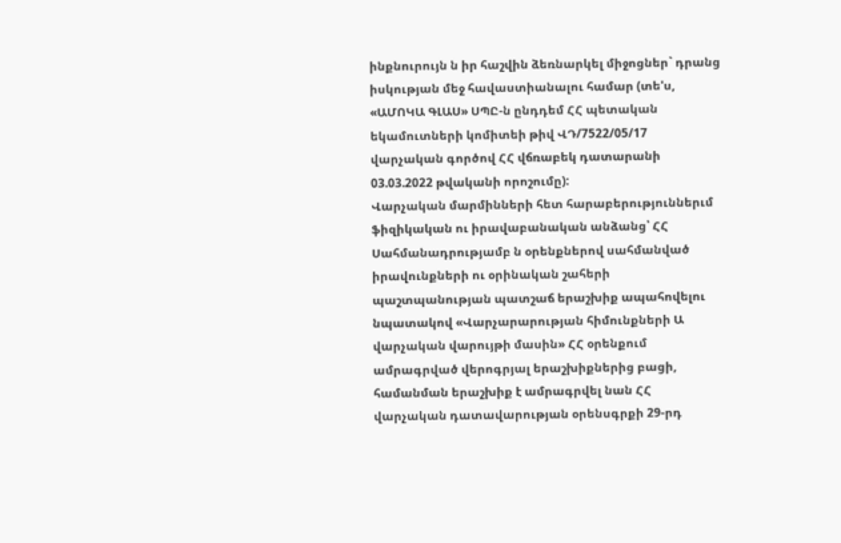ինքնուրույն ն իր հաշվին ձեռնարկել միջոցներ` դրանց իսկության մեջ հավաստիանալու համար (տե'ս, «ԱՄՈԿԱ ԳԼԱՍ» ՍՊԸ-ն ընդդեմ ՀՀ պետական եկամուտների կոմիտեի թիվ ՎԴ/7522/05/17 վարչական գործով ՀՀ վճռաբեկ դատարանի 03.03.2022 թվականի որոշումը):
Վարչական մարմինների հետ հարաբերություններւմ ֆիզիկական ու իրավաբանական անձանց՝ ՀՀ Սահմանադրությամբ ն օրենքներով սահմանված իրավունքների ու օրինական շահերի պաշտպանության պատշաճ երաշխիք ապահովելու նպատակով «Վարչարարության հիմունքների Ա վարչական վարույթի մասին» ՀՀ օրենքում ամրագրված վերոգրյալ երաշխիքներից բացի, համանման երաշխիք է ամրագրվել նան ՀՀ վարչական դատավարության օրենսգրքի 29-րդ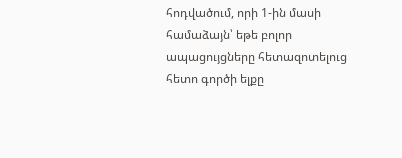հոդվածում, որի 1-ին մասի համաձայն՝ եթե բոլոր ապացույցները հետազոտելուց հետո գործի ելքը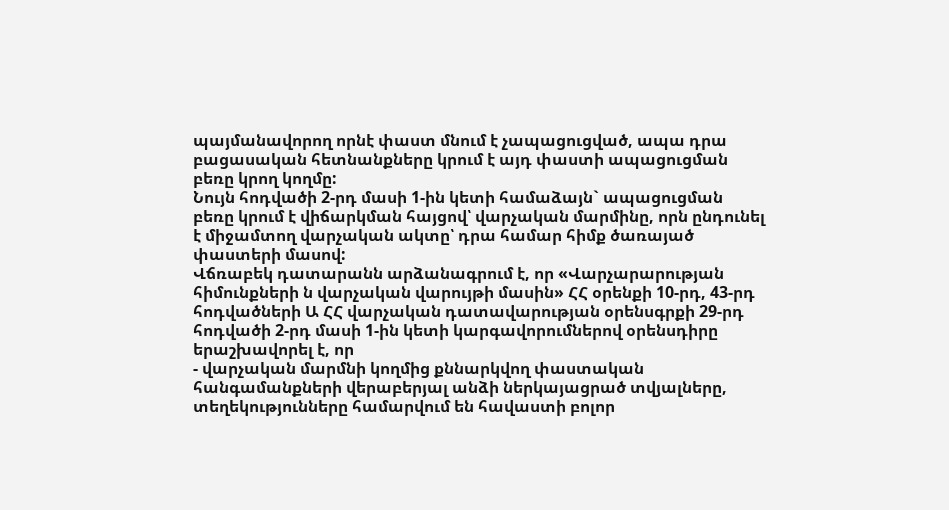պայմանավորող որնէ փաստ մնում է չապացուցված, ապա դրա բացասական հետնանքները կրում է այդ փաստի ապացուցման բեռը կրող կողմը:
Նույն հոդվածի 2-րդ մասի 1-ին կետի համաձայն` ապացուցման բեռը կրում է վիճարկման հայցով՝ վարչական մարմինը, որն ընդունել է միջամտող վարչական ակտը՝ դրա համար հիմք ծառայած փաստերի մասով:
Վճռաբեկ դատարանն արձանագրում է, որ «Վարչարարության հիմունքների ն վարչական վարույթի մասին» ՀՀ օրենքի 10-րդ, 43-րդ հոդվածների Ա ՀՀ վարչական դատավարության օրենսգրքի 29-րդ հոդվածի 2-րդ մասի 1-ին կետի կարգավորումներով օրենսդիրը երաշխավորել է, որ
- վարչական մարմնի կողմից քննարկվող փաստական հանգամանքների վերաբերյալ անձի ներկայացրած տվյալները, տեղեկությունները համարվում են հավաստի բոլոր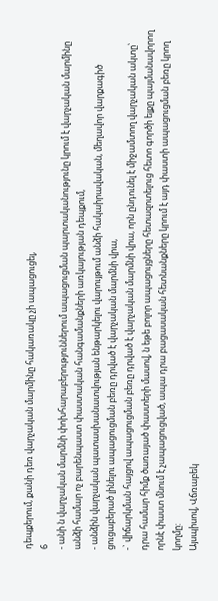դեպքերում, քանի դեռ վարչական մարմինը հակառակը չի ապացուցել,
6
- անի ն վարչական մարմնի փոխհարաբերություններում ապացուցման պարտականությունը կրում է վարչական մարմինը անձի համար ոչ բարենպաստ փաստական հանգամանքների առկայության դեպքում,
- անձին վարչական պատասխանատվության ենթարկելու վարույթում անձի հակաիրավական, մեղավոր վարքագիծ ցուցաբերած լինելու ապացուցման բեռը դրված է վարչական մարմնի վրա,
-` վիճարկման հայցով ապացուցման բեռը դրված է վարչական մարմնի վրա, որն ընդունել է միջամտող վարչական ակտը՝ դրա համար հիմք ծառայած փաստերի մասով, ն եթե բոլոր ապացույցները հետազոտելուց հետո գործի ելքը պայմանավորող որնէ փաստ մնում է չապացուցված, ապա դրա բացասական հետնանքները կրում է այդ փաստի ապացուցման բեռը կրող կողմը:
Այսպիսով, Վճռաբեկ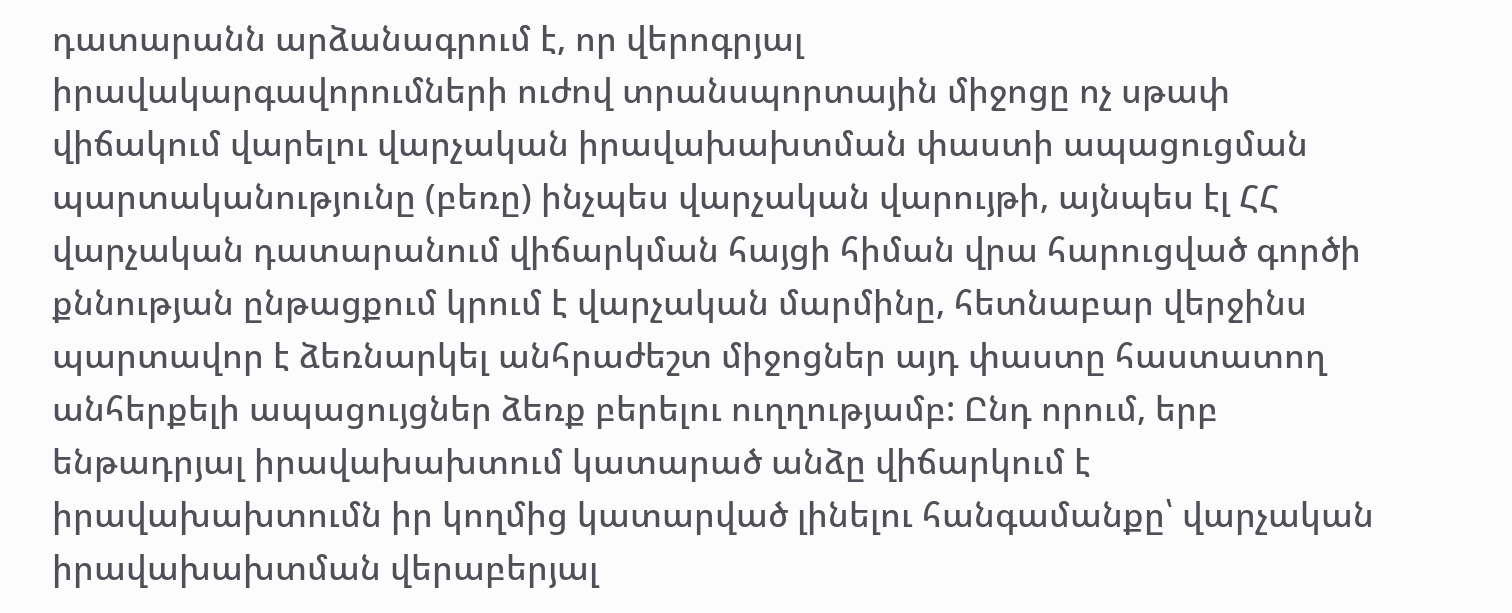դատարանն արձանագրում է, որ վերոգրյալ
իրավակարգավորումների ուժով տրանսպորտային միջոցը ոչ սթափ վիճակում վարելու վարչական իրավախախտման փաստի ապացուցման պարտականությունը (բեռը) ինչպես վարչական վարույթի, այնպես էլ ՀՀ վարչական դատարանում վիճարկման հայցի հիման վրա հարուցված գործի քննության ընթացքում կրում է վարչական մարմինը, հետնաբար վերջինս պարտավոր է ձեռնարկել անհրաժեշտ միջոցներ այդ փաստը հաստատող անհերքելի ապացույցներ ձեռք բերելու ուղղությամբ: Ընդ որում, երբ ենթադրյալ իրավախախտում կատարած անձը վիճարկում է իրավախախտումն իր կողմից կատարված լինելու հանգամանքը՝ վարչական իրավախախտման վերաբերյալ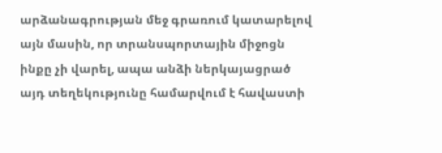արձանագրության մեջ գրառում կատարելով այն մասին, որ տրանսպորտային միջոցն ինքը չի վարել, ապա անձի ներկայացրած այդ տեղեկությունը համարվում է հավաստի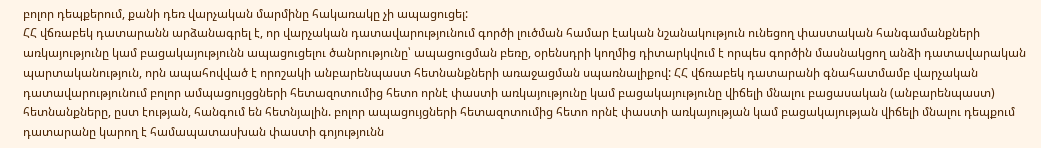բոլոր դեպքերում, քանի դեռ վարչական մարմինը հակառակը չի ապացուցել:
ՀՀ վճռաբեկ դատարանն արձանագրել է, որ վարչական դատավարությունում գործի լուծման համար էական նշանակություն ունեցող փաստական հանգամանքների առկայությունը կամ բացակայությունն ապացուցելու ծանրությունը՝ ապացուցման բեռը, օրենսդրի կողմից դիտարկվում է որպես գործին մասնակցող անձի դատավարական պարտականություն, որն ապահովված է որոշակի անբարենպաստ հետնանքների առաջացման սպառնալիքով: ՀՀ վճռաբեկ դատարանի գնահատմամբ վարչական դատավարությունում բոլոր ամպացույցցների հետազոտումից հետո որնէ փաստի առկայությունը կամ բացակայությունը վիճելի մնալու բացասական (անբարենպաստ) հետնանքները, ըստ էության, հանգում են հետնյալին. բոլոր ապացույցների հետազոտումից հետո որնէ փաստի առկայության կամ բացակայության վիճելի մնալու դեպքում դատարանը կարող է համապատասխան փաստի գոյությունն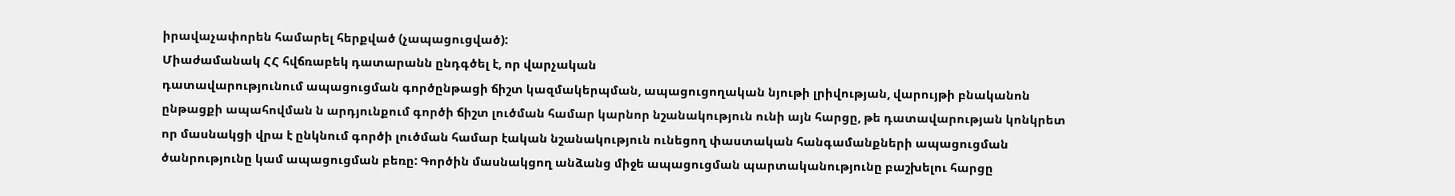իրավաչափորեն համարել հերքված (չապացուցված):
Միաժամանակ ՀՀ հվճռաբեկ դատարանն ընդգծել է, որ վարչական
դատավարությունում ապացուցման գործընթացի ճիշտ կազմակերպման, ապացուցողական նյութի լրիվության, վարույթի բնականոն ընթացքի ապահովման ն արդյունքում գործի ճիշտ լուծման համար կարնոր նշանակություն ունի այն հարցը, թե դատավարության կոնկրետ որ մասնակցի վրա է ընկնում գործի լուծման համար էական նշանակություն ունեցող փաստական հանգամանքների ապացուցման ծանրությունը կամ ապացուցման բեռը: Գործին մասնակցող անձանց միջե ապացուցման պարտականությունը բաշխելու հարցը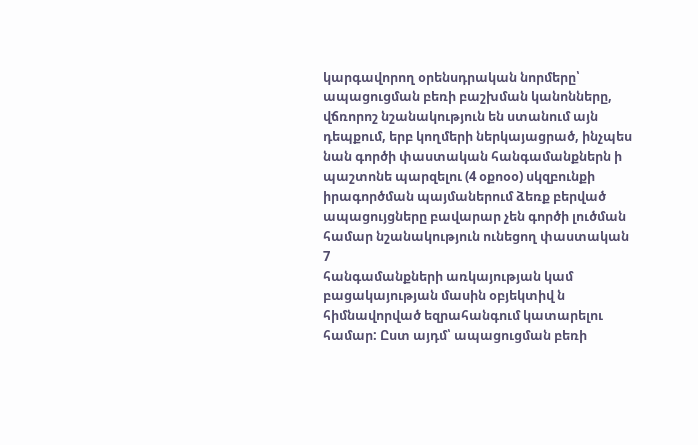կարգավորող օրենսդրական նորմերը՝ ապացուցման բեռի բաշխման կանոնները, վճռորոշ նշանակություն են ստանում այն դեպքում, երբ կողմերի ներկայացրած, ինչպես նան գործի փաստական հանգամանքներն ի պաշտոնե պարզելու (4 օքոօօ) սկզբունքի իրագործման պայմաներում ձեռք բերված ապացույցները բավարար չեն գործի լուծման համար նշանակություն ունեցող փաստական
7
հանգամանքների առկայության կամ բացակայության մասին օբյեկտիվ ն հիմնավորված եզրահանգում կատարելու համար: Ըստ այդմ՝ ապացուցման բեռի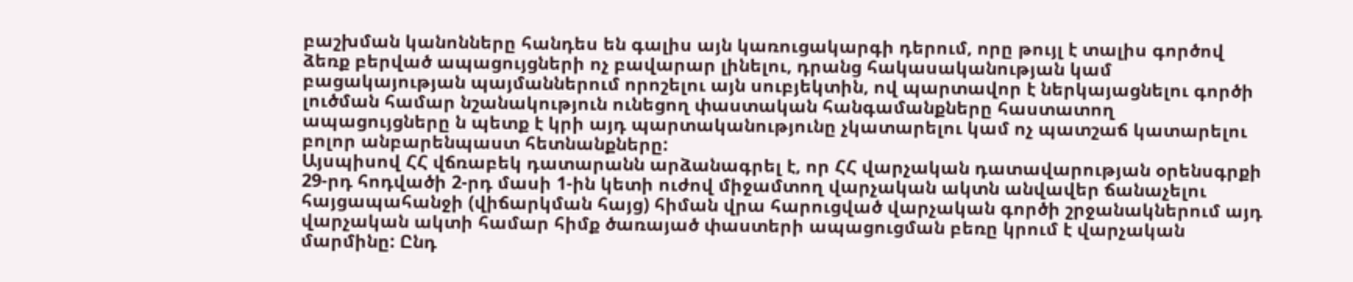բաշխման կանոնները հանդես են գալիս այն կառուցակարգի դերում, որը թույլ է տալիս գործով ձեռք բերված ապացույցների ոչ բավարար լինելու, դրանց հակասականության կամ բացակայության պայմաններում որոշելու այն սուբյեկտին, ով պարտավոր է ներկայացնելու գործի լուծման համար նշանակություն ունեցող փաստական հանգամանքները հաստատող ապացույցները ն պետք է կրի այդ պարտականությունը չկատարելու կամ ոչ պատշաճ կատարելու բոլոր անբարենպաստ հետնանքները:
Այսպիսով ՀՀ վճռաբեկ դատարանն արձանագրել է, որ ՀՀ վարչական դատավարության օրենսգրքի 29-րդ հոդվածի 2-րդ մասի 1-ին կետի ուժով միջամտող վարչական ակտն անվավեր ճանաչելու հայցապահանջի (վիճարկման հայց) հիման վրա հարուցված վարչական գործի շրջանակներում այդ վարչական ակտի համար հիմք ծառայած փաստերի ապացուցման բեռը կրում է վարչական մարմինը: Ընդ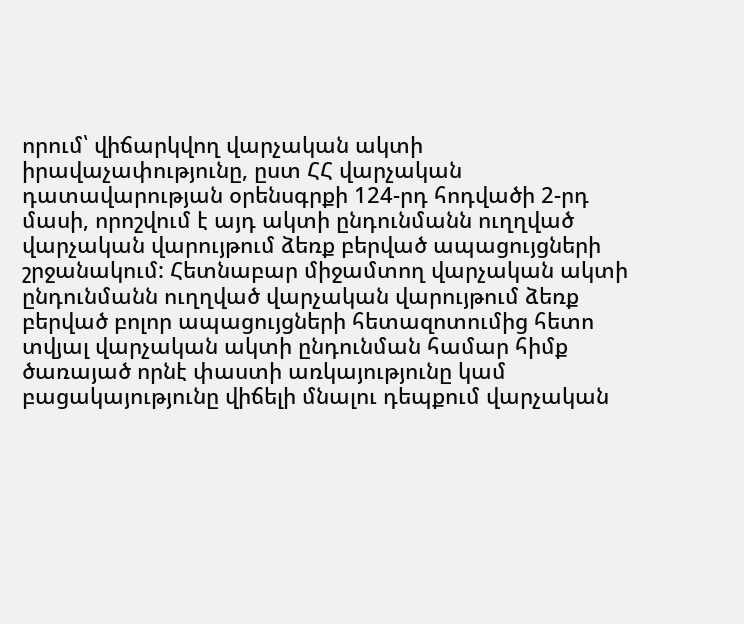որում՝ վիճարկվող վարչական ակտի իրավաչափությունը, ըստ ՀՀ վարչական դատավարության օրենսգրքի 124-րդ հոդվածի 2-րդ մասի, որոշվում է այդ ակտի ընդունմանն ուղղված վարչական վարույթում ձեռք բերված ապացույցների շրջանակում: Հետնաբար միջամտող վարչական ակտի ընդունմանն ուղղված վարչական վարույթում ձեռք բերված բոլոր ապացույցների հետազոտումից հետո տվյալ վարչական ակտի ընդունման համար հիմք ծառայած որնէ փաստի առկայությունը կամ բացակայությունը վիճելի մնալու դեպքում վարչական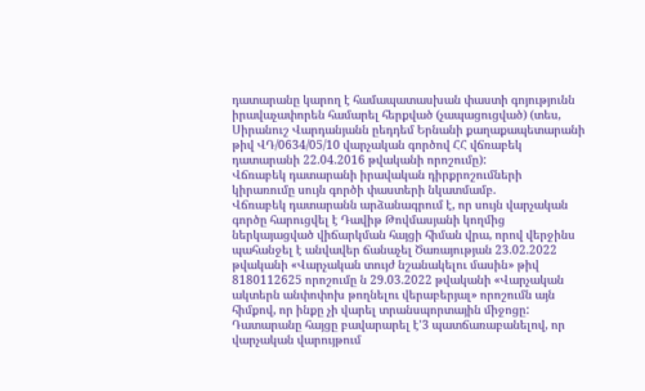դատարանը կարող է համապատասխան փաստի գոյությունն իրավաչափորեն համարել հերքված (չապացուցված) (տես, Սիրանուշ Վարդանյանն ըեդդեմ Երնանի քաղաքապետարանի թիվ ՎԴ/0634/05/10 վարչական գործով ՀՀ վճռաբեկ դատարանի 22.04.2016 թվականի որոշումը):
Վճռաբեկ դատարանի իրավական դիրքրոշումների կիրառումը սույն գործի փաստերի նկատմամբ.
Վճռաբեկ դատարանն արձանագրում է, որ սույն վարչական գործը հարուցվել է Դավիթ Թովմասյանի կողմից ներկայացված վիճարկման հայցի հիման վրա, որով վերջինս պահանջել է անվավեր ճանաչել Ծառայության 23.02.2022 թվականի «Վարչական տույժ նշանակելու մասին» թիվ 8180112625 որոշումը ն 29.03.2022 թվականի «Վարչական ակտերն անփոփոխ թողնելու վերաբերյալ» որոշումն այն հիմքով, որ ինքը չի վարել տրանսպորտային միջոցը:
Դատարանը հայցը բավարարել է'3 պատճառաբանելով, որ վարչական վարույթում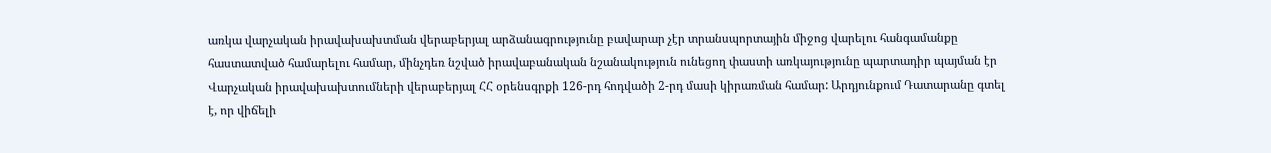առկա վարչական իրավախախտման վերաբերյալ արձանագրությունը բավարար չէր տրանսպորտային միջոց վարելու հանգամանքը հաստատված համարելու համար, մինչդեռ նշված իրավաբանական նշանակություն ունեցող փաստի առկայությունը պարտադիր պայման էր Վարչական իրավախախտումների վերաբերյալ ՀՀ օրենսգրքի 126-րդ հոդվածի 2-րդ մասի կիրառման համար: Արդյունքում Դատարանը գտել է, որ վիճելի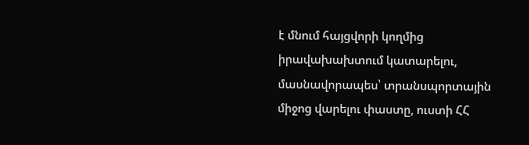է մնում հայցվորի կողմից իրավախախտում կատարելու, մասնավորապես՝ տրանսպորտային միջոց վարելու փաստը, ուստի ՀՀ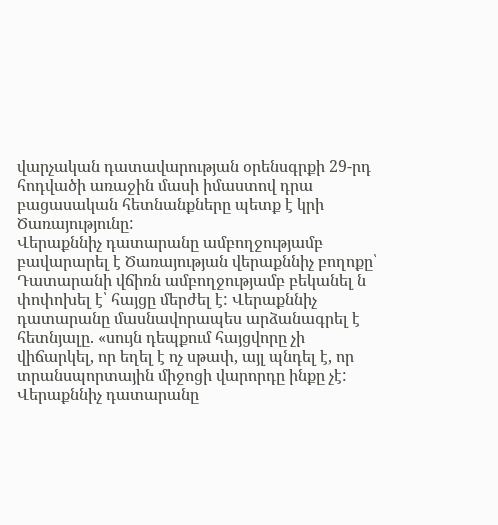վարչական դատավարության օրենսգրքի 29-րդ հոդվածի առաջին մասի իմաստով դրա բացասական հետնանքները պետք է կրի Ծառայությունը:
Վերաքննիչ դատարանը ամբողջությամբ բավարարել է Ծառայության վերաքննիչ բողոքը՝ Դատարանի վճիռն ամբողջությամբ բեկանել ն փոփոխել է՝ հայցը մերժել է: Վերաքննիչ դատարանը մասնավորապես արձանագրել է հետնյալը. «սույն դեպքում հայցվորը չի վիճարկել, որ եղել է ոչ սթափ, այլ պնդել է, որ տրանսպորտային միջոցի վարորդը ինքը չէ: Վերաքննիչ դատարանը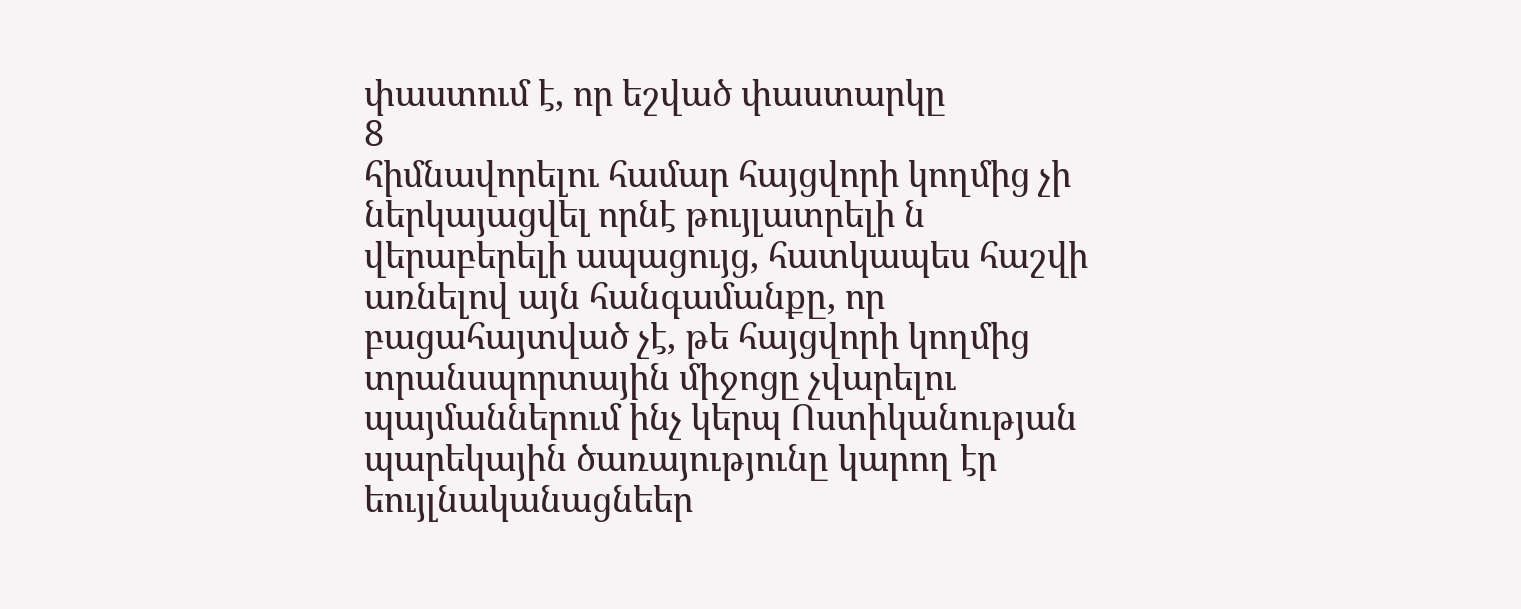փաստում է, որ եշված փաստարկը
8
հիմնավորելու համար հայցվորի կողմից չի ներկայացվել որնէ թույլատրելի ն վերաբերելի ապացույց, հատկապես հաշվի առնելով այն հանգամանքը, որ բացահայտված չէ, թե հայցվորի կողմից տրանսպորտային միջոցը չվարելու պայմաններում ինչ կերպ Ոստիկանության պարեկային ծառայությունը կարող էր եույլնականացնեեր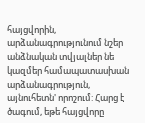հայցվորին, արձանագրությունում նշեր անձնական տվյալներ նե կազմեր համապատասխան արձանագրություն, այնուհետն' որոշում: Հարց է ծագում, եթե հայցվորը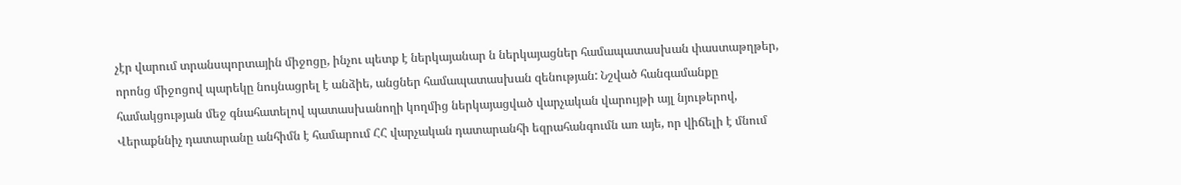չէր վարում տրանսպորտային միջոցը, ինչու պետք է ներկայանար ն ներկայացներ համապատասխան փաստաթղթեր, որոնց միջոցով պարեկը նույնացրել է անձիե, անցներ համապատասխան զենության: Նշված հանգամանքը համակցության մեջ գնահատելով պատասխանողի կողմից ներկայացված վարչական վարույթի այլ նյութերով, Վերաքննիչ դատարանը անհիմն է համարում ՀՀ վարչական դատարանհի եզրահանգումն առ այե, որ վիճելի է մնում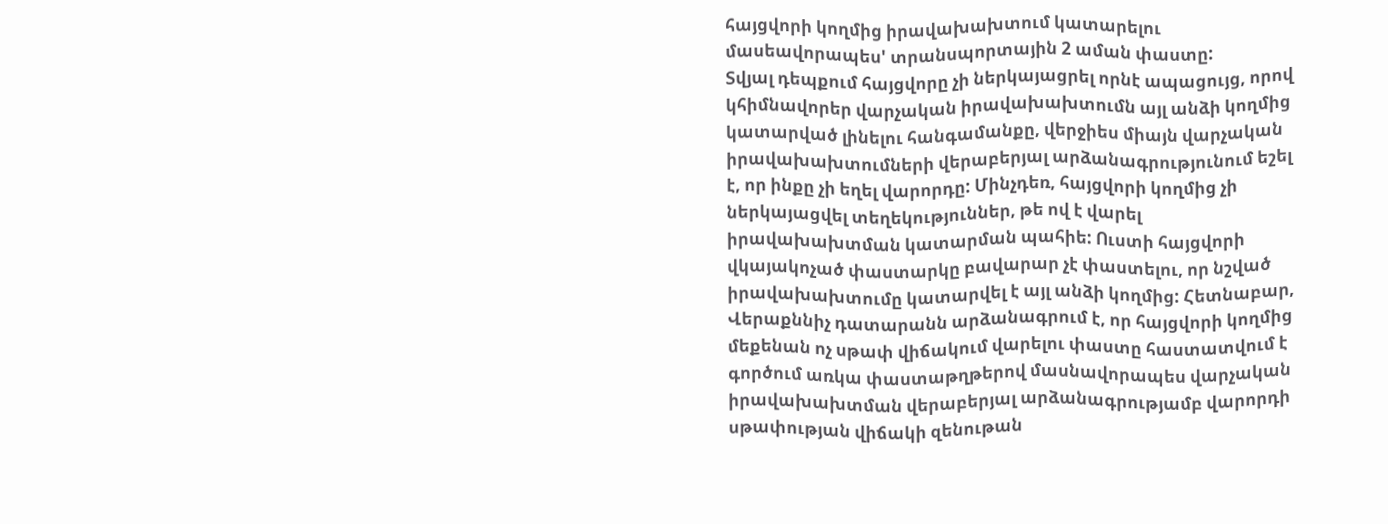հայցվորի կողմից իրավախախտում կատարելու մասեավորապես' տրանսպորտային 2 աման փաստը:
Տվյալ դեպքում հայցվորը չի ներկայացրել որնէ ապացույց, որով կհիմնավորեր վարչական իրավախախտումն այլ անձի կողմից կատարված լինելու հանգամանքը, վերջիես միայն վարչական իրավախախտումների վերաբերյալ արձանագրությունում եշել է, որ ինքը չի եղել վարորդը: Մինչդեռ, հայցվորի կողմից չի ներկայացվել տեղեկություններ, թե ով է վարել իրավախախտման կատարման պահիե: Ուստի հայցվորի վկայակոչած փաստարկը բավարար չէ փաստելու, որ նշված իրավախախտումը կատարվել է այլ անձի կողմից: Հետնաբար, Վերաքննիչ դատարանն արձանագրում է, որ հայցվորի կողմից մեքենան ոչ սթափ վիճակում վարելու փաստը հաստատվում է գործում առկա փաստաթղթերով մասնավորապես վարչական իրավախախտման վերաբերյալ արձանագրությամբ վարորդի սթափության վիճակի զենութան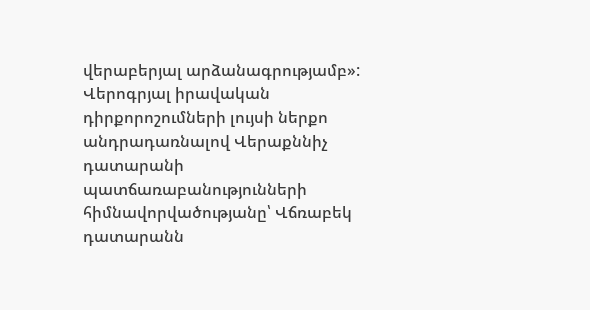վերաբերյալ արձանագրությամբ»:
Վերոգրյալ իրավական դիրքորոշումների լույսի ներքո անդրադառնալով Վերաքննիչ դատարանի պատճառաբանությունների հիմնավորվածությանը՝ Վճռաբեկ դատարանն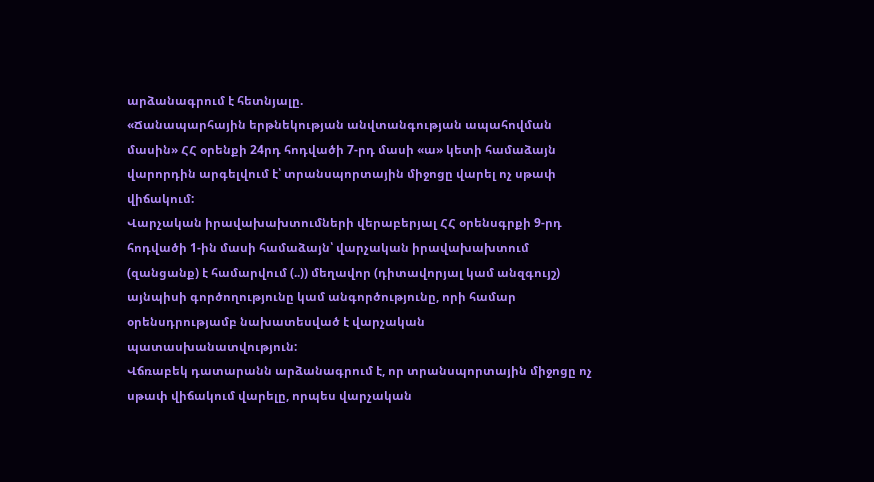արձանագրում է հետնյալը.
«Ճանապարհային երթնեկության անվտանգության ապահովման մասին» ՀՀ օրենքի 24րդ հոդվածի 7-րդ մասի «ա» կետի համաձայն վարորդին արգելվում է՝ տրանսպորտային միջոցը վարել ոչ սթափ վիճակում:
Վարչական իրավախախտումների վերաբերյալ ՀՀ օրենսգրքի 9-րդ հոդվածի 1-ին մասի համաձայն՝ վարչական իրավախախտում (զանցանք) է համարվում (..)) մեղավոր (դիտավորյալ կամ անզգույշ) այնպիսի գործողությունը կամ անգործությունը, որի համար օրենսդրությամբ նախատեսված է վարչական պատասխանատվություն:
Վճռաբեկ դատարանն արձանագրում է, որ տրանսպորտային միջոցը ոչ սթափ վիճակում վարելը, որպես վարչական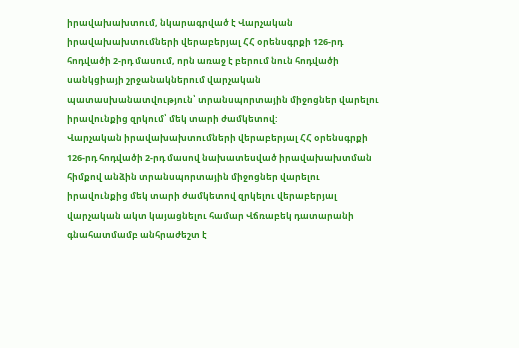իրավախախտում, նկարագրված է Վարչական իրավախախտումների վերաբերյալ ՀՀ օրենսգրքի 126-րդ հոդվածի 2-րդ մասում, որն առաջ է բերում նուն հոդվածի սանկցիայի շրջանակներում վարչական պատասխանատվություն՝ տրանսպորտային միջոցներ վարելու իրավունքից զրկում՝ մեկ տարի ժամկետով:
Վարչական իրավախախտումների վերաբերյալ ՀՀ օրենսգրքի 126-րդ հոդվածի 2-րդ մասով նախատեսված իրավախախտման հիմքով անձին տրանսպորտային միջոցներ վարելու իրավունքից մեկ տարի ժամկետով զրկելու վերաբերյալ վարչական ակտ կայացնելու համար Վճռաբեկ դատարանի գնահատմամբ անհրաժեշտ է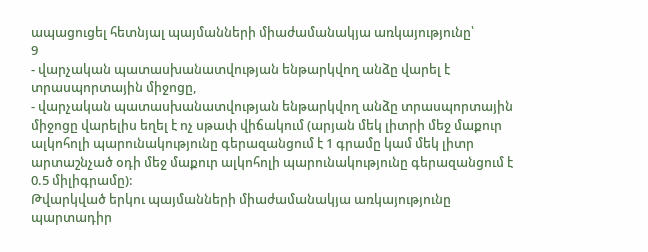ապացուցել հետնյալ պայմանների միաժամանակյա առկայությունը՝
9
- վարչական պատասխանատվության ենթարկվող անձը վարել է տրասպորտային միջոցը,
- վարչական պատասխանատվության ենթարկվող անձը տրասպորտային միջոցը վարելիս եղել է ոչ սթափ վիճակում (արյան մեկ լիտրի մեջ մաքուր ալկոհոլի պարունակությունը գերազանցում է 1 գրամը կամ մեկ լիտր արտաշնչած օդի մեջ մաքուր ալկոհոլի պարունակությունը գերազանցում է 0.5 միլիգրամը):
Թվարկված երկու պայմանների միաժամանակյա առկայությունը պարտադիր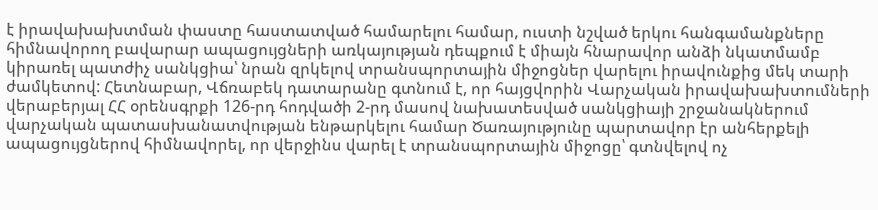է իրավախախտման փաստը հաստատված համարելու համար, ուստի նշված երկու հանգամանքները հիմնավորող բավարար ապացույցների առկայության դեպքում է միայն հնարավոր անձի նկատմամբ կիրառել պատժիչ սանկցիա՝ նրան զրկելով տրանսպորտային միջոցներ վարելու իրավունքից մեկ տարի ժամկետով: Հետնաբար, Վճռաբեկ դատարանը գտնում է, որ հայցվորին Վարչական իրավախախտումների վերաբերյալ ՀՀ օրենսգրքի 126-րդ հոդվածի 2-րդ մասով նախատեսված սանկցիայի շրջանակներում վարչական պատասխանատվության ենթարկելու համար Ծառայությունը պարտավոր էր անհերքելի ապացույցներով հիմնավորել, որ վերջինս վարել է տրանսպորտային միջոցը՝ գտնվելով ոչ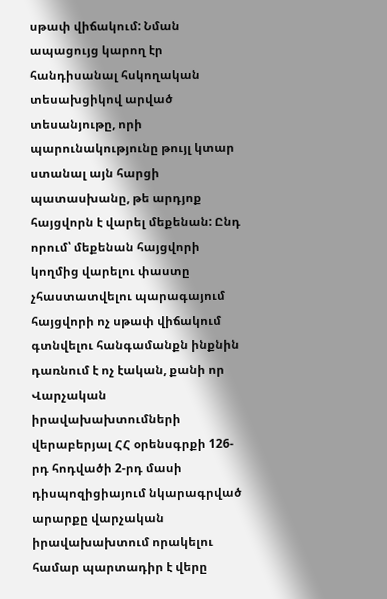սթափ վիճակում: Նման ապացույց կարող էր հանդիսանալ հսկողական տեսախցիկով արված տեսանյութը, որի պարունակությունը թույլ կտար ստանալ այն հարցի պատասխանը, թե արդյոք հայցվորն է վարել մեքենան: Ընդ որում՝ մեքենան հայցվորի կողմից վարելու փաստը չհաստատվելու պարագայում հայցվորի ոչ սթափ վիճակում գտնվելու հանգամանքն ինքնին դառնում է ոչ էական, քանի որ Վարչական իրավախախտումների վերաբերյալ ՀՀ օրենսգրքի 126-րդ հոդվածի 2-րդ մասի դիսպոզիցիայում նկարագրված արարքը վարչական իրավախախտում որակելու համար պարտադիր է վերը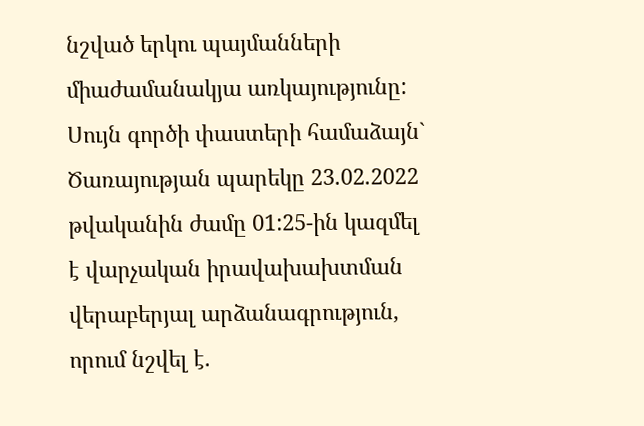նշված երկու պայմանների միաժամանակյա առկայությունը:
Սույն գործի փաստերի համաձայն` Ծառայության պարեկը 23.02.2022 թվականին ժամը 01:25-ին կազմել է վարչական իրավախախտման վերաբերյալ արձանագրություն, որում նշվել է.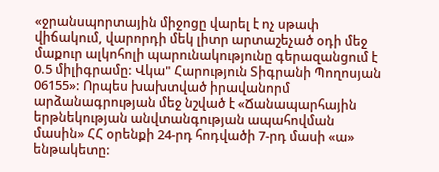«ջրանսպորտային միջոցը վարել է ոչ սթափ վիճակում, վարորդի մեկ լիտր արտաշեչած օդի մեջ մաքուր ալկոհոլի պարունակությունը գերազանցում է 0.5 միլիգրամը: Վկա" Հարություն Տիգրանի Պողոսյան 06155»: Որպես խախտված իրավանորմ արձանագրության մեջ նշված է «Ճանապարհային երթնեկության անվտանգության ապահովման մասին» ՀՀ օրենքի 24-րդ հոդվածի 7-րդ մասի «ա» ենթակետը: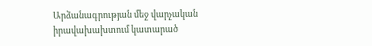Արձանագրության մեջ վարչական իրավախախտում կատարած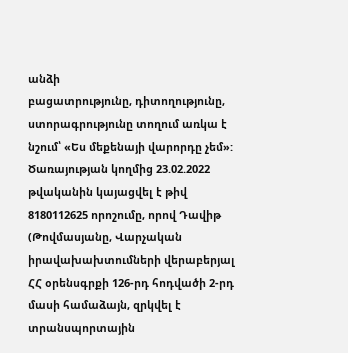անձի
բացատրությունը, դիտողությունը, ստորագրությունը տողում առկա է նշում՝ «Ես մեքենայի վարորդը չեմ»:
Ծառայության կողմից 23.02.2022 թվականին կայացվել է թիվ 8180112625 որոշումը, որով Դավիթ (Թովմասյանը, Վարչական իրավախախտումների վերաբերյալ ՀՀ օրենսգրքի 126-րդ հոդվածի 2-րդ մասի համաձայն, զրկվել է տրանսպորտային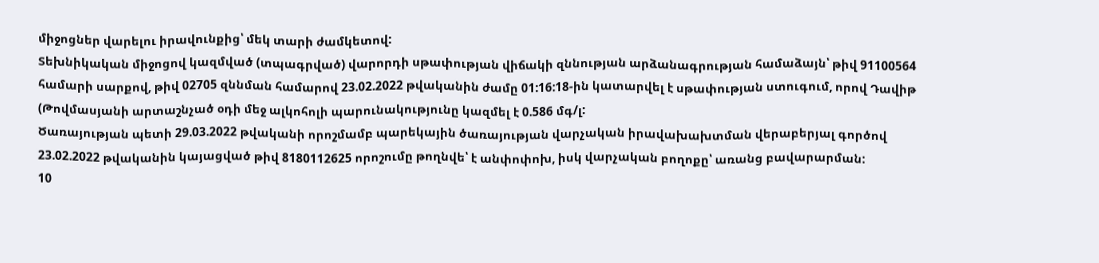միջոցներ վարելու իրավունքից՝ մեկ տարի ժամկետով:
Տեխնիկական միջոցով կազմված (տպագրված) վարորդի սթափության վիճակի զննության արձանագրության համաձայն՝ թիվ 91100564 համարի սարքով, թիվ 02705 զննման համարով 23.02.2022 թվականին ժամը 01:16:18-ին կատարվել է սթափության ստուգում, որով Դավիթ (Թովմասյանի արտաշնչած օդի մեջ ալկոհոլի պարունակությունը կազմել է 0.586 մգ/լ:
Ծառայության պետի 29.03.2022 թվականի որոշմամբ պարեկային ծառայության վարչական իրավախախտման վերաբերյալ գործով 23.02.2022 թվականին կայացված թիվ 8180112625 որոշումը թողնվե՝ է անփոփոխ, իսկ վարչական բողոքը՝ առանց բավարարման:
10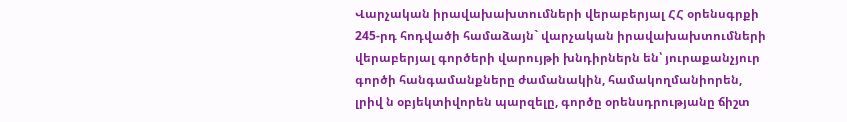Վարչական իրավախախտումների վերաբերյալ ՀՀ օրենսգրքի 245-րդ հոդվածի համաձայն` վարչական իրավախախտումների վերաբերյալ գործերի վարույթի խնդիրներն են՝ յուրաքանչյուր գործի հանգամանքները ժամանակին, համակողմանիորեն, լրիվ ն օբյեկտիվորեն պարզելը, գործը օրենսդրությանը ճիշտ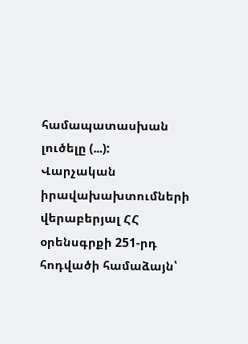համապատասխան լուծելը (...):
Վարչական իրավախախտումների վերաբերյալ ՀՀ օրենսգրքի 251-րդ հոդվածի համաձայն՝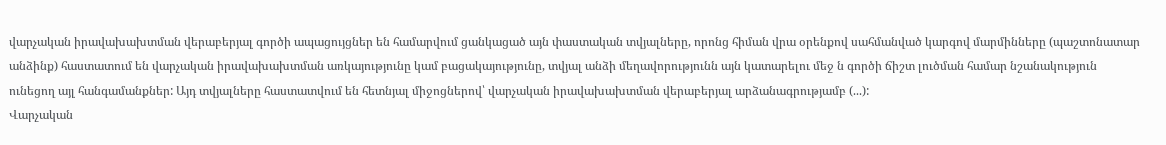վարչական իրավախախտման վերաբերյալ գործի ապացույցներ են համարվում ցանկացած այն փաստական տվյալները, որոնց հիման վրա օրենքով սահմանված կարգով մարմինները (պաշտոնատար անձինք) հաստատում են վարչական իրավախախտման առկայությունը կամ բացակայությունը, տվյալ անձի մեղավորությունն այն կատարելու մեջ ն գործի ճիշտ լուծման համար նշանակություն ունեցող այլ հանգամանքներ: Այդ տվյալները հաստատվում են հետնյալ միջոցներով՝ վարչական իրավախախտման վերաբերյալ արձանագրությամբ (...):
Վարչական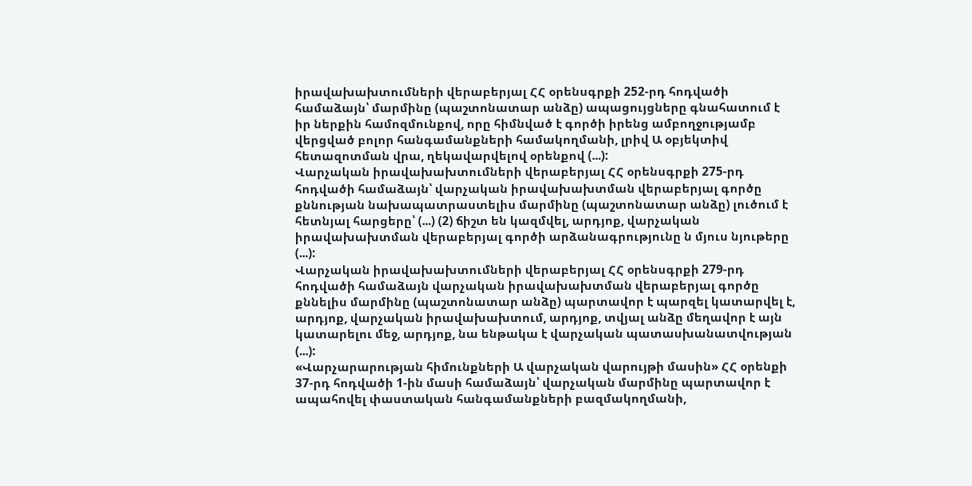իրավախախտումների վերաբերյալ ՀՀ օրենսգրքի 252-րդ հոդվածի համաձայն՝ մարմինը (պաշտոնատար անձը) ապացույցները գնահատում է իր ներքին համոզմունքով, որը հիմնված է գործի իրենց ամբողջությամբ վերցված բոլոր հանգամանքների համակողմանի, լրիվ Ա օբյեկտիվ հետազոտման վրա, ղեկավարվելով օրենքով (...):
Վարչական իրավախախտումների վերաբերյալ ՀՀ օրենսգրքի 275-րդ հոդվածի համաձայն՝ վարչական իրավախախտման վերաբերյալ գործը քննության նախապատրաստելիս մարմինը (պաշտոնատար անձը) լուծում է հետնյալ հարցերը՝ (...) (2) ճիշտ են կազմվել, արդյոք, վարչական իրավախախտման վերաբերյալ գործի արձանագրությունը ն մյուս նյութերը (...):
Վարչական իրավախախտումների վերաբերյալ ՀՀ օրենսգրքի 279-րդ հոդվածի համաձայն վարչական իրավախախտման վերաբերյալ գործը քննելիս մարմինը (պաշտոնատար անձը) պարտավոր է պարզել կատարվել է, արդյոք, վարչական իրավախախտում, արդյոք, տվյալ անձը մեղավոր է այն կատարելու մեջ, արդյոք, նա ենթակա է վարչական պատասխանատվության (...):
«Վարչարարության հիմունքների Ա վարչական վարույթի մասին» ՀՀ օրենքի 37-րդ հոդվածի 1-ին մասի համաձայն՝ վարչական մարմինը պարտավոր է ապահովել փաստական հանգամանքների բազմակողմանի,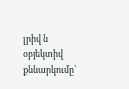լրիվ ն օբյեկտիվ քննարկումը՝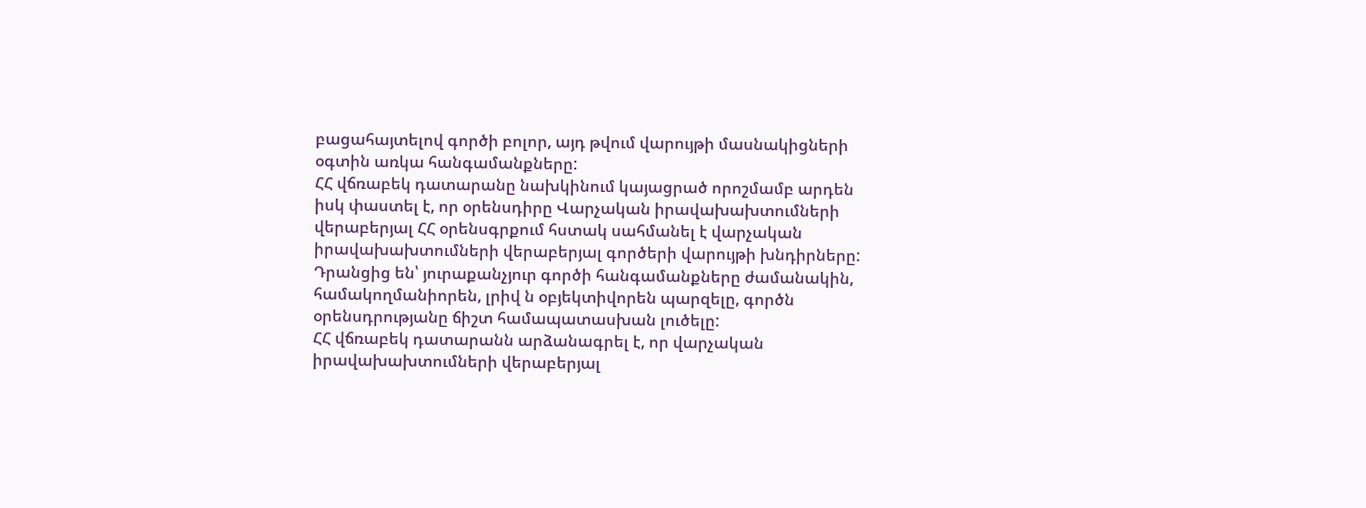բացահայտելով գործի բոլոր, այդ թվում վարույթի մասնակիցների օգտին առկա հանգամանքները:
ՀՀ վճռաբեկ դատարանը նախկինում կայացրած որոշմամբ արդեն իսկ փաստել է, որ օրենսդիրը Վարչական իրավախախտումների վերաբերյալ ՀՀ օրենսգրքում հստակ սահմանել է վարչական իրավախախտումների վերաբերյալ գործերի վարույթի խնդիրները: Դրանցից են՝ յուրաքանչյուր գործի հանգամանքները ժամանակին, համակողմանիորեն, լրիվ ն օբյեկտիվորեն պարզելը, գործն օրենսդրությանը ճիշտ համապատասխան լուծելը:
ՀՀ վճռաբեկ դատարանն արձանագրել է, որ վարչական իրավախախտումների վերաբերյալ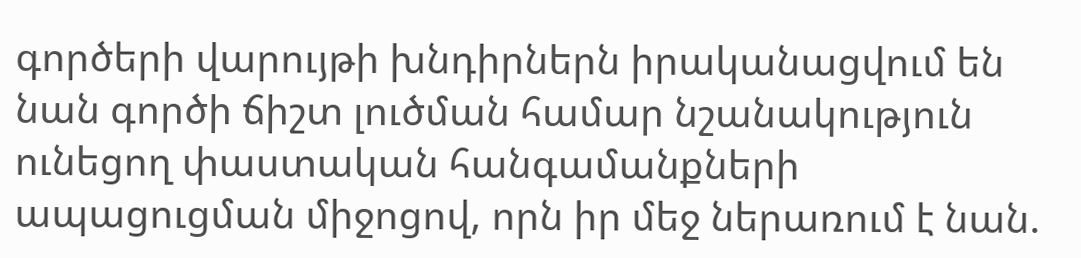գործերի վարույթի խնդիրներն իրականացվում են նան գործի ճիշտ լուծման համար նշանակություն ունեցող փաստական հանգամանքների ապացուցման միջոցով, որն իր մեջ ներառում է նան.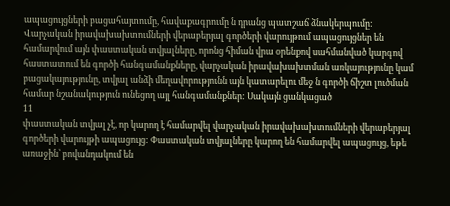ապացույցների բացահայտումը, հավաքագրումը ն դրանց պատշաճ ձնակերպումը:
Վարչական իրավախախտումների վերաբերյալ գործերի վարույթում ապացույցներ են համարվում այն փաստական տվյալները, որոնց հիման վրա օրենքով սահմանված կարգով հաստատում են գործի հանգամանքները, վարչական իրավախախտման առկայությունը կամ բացակայությունը, տվյալ անձի մեղավորությունն այն կատարելու մեջ ն գործի ճիշտ լուծման համար նշանակություն ունեցող այլ հանգամանքներ: Սակայն ցանկացած
11
փաստական տվյալ չէ, որ կարող է համարվել վարչական իրավախախտումների վերաբերյալ գործերի վարույթի ապացույց: Փաստական տվյալները կարող են համարվել ապացույց, եթե առաջին՝ բովանդակում են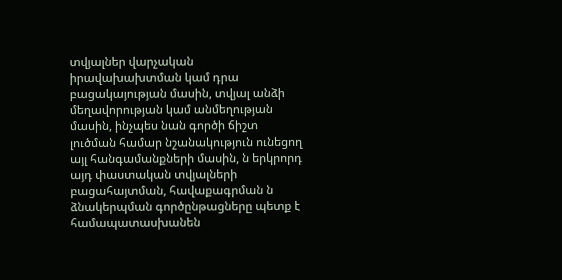տվյալներ վարչական իրավախախտման կամ դրա բացակայության մասին, տվյալ անձի մեղավորության կամ անմեղության մասին, ինչպես նան գործի ճիշտ լուծման համար նշանակություն ունեցող այլ հանգամանքների մասին, ն երկրորդ այդ փաստական տվյալների բացահայտման, հավաքագրման ն ձնակերպման գործընթացները պետք է համապատասխանեն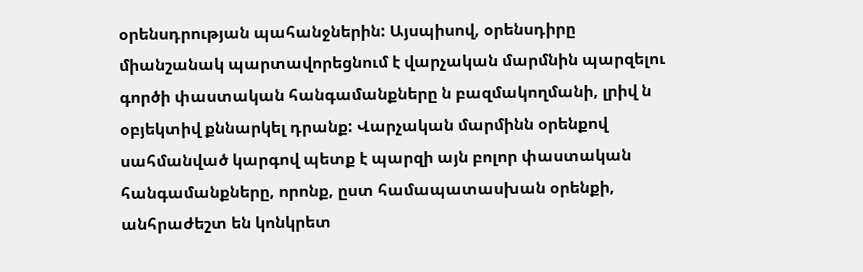օրենսդրության պահանջներին: Այսպիսով, օրենսդիրը միանշանակ պարտավորեցնում է վարչական մարմնին պարզելու գործի փաստական հանգամանքները ն բազմակողմանի, լրիվ ն օբյեկտիվ քննարկել դրանք: Վարչական մարմինն օրենքով սահմանված կարգով պետք է պարզի այն բոլոր փաստական հանգամանքները, որոնք, ըստ համապատասխան օրենքի, անհրաժեշտ են կոնկրետ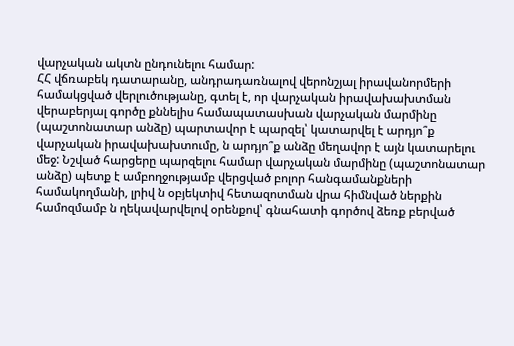վարչական ակտն ընդունելու համար:
ՀՀ վճռաբեկ դատարանը, անդրադառնալով վերոնշյալ իրավանորմերի համակցված վերլուծությանը, գտել է, որ վարչական իրավախախտման վերաբերյալ գործը քննելիս համապատասխան վարչական մարմինը (պաշտոնատար անձը) պարտավոր է պարզել՝ կատարվել է արդյո՞ք վարչական իրավախախտումը, ն արդյո՞ք անձը մեղավոր է այն կատարելու մեջ: Նշված հարցերը պարզելու համար վարչական մարմինը (պաշտոնատար անձը) պետք է ամբողջությամբ վերցված բոլոր հանգամանքների համակողմանի, լրիվ ն օբյեկտիվ հետազոտման վրա հիմնված ներքին համոզմամբ ն ղեկավարվելով օրենքով՝ գնահատի գործով ձեռք բերված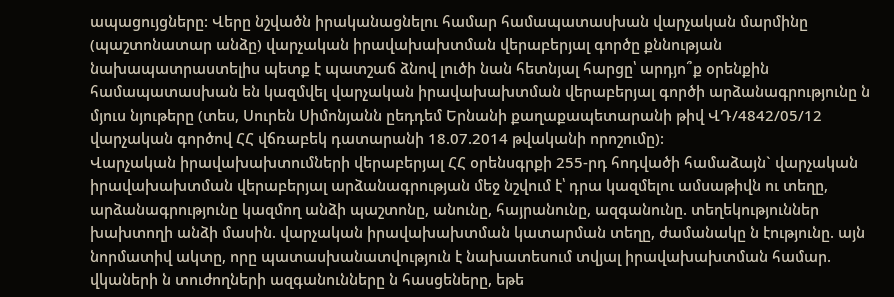ապացույցները: Վերը նշվածն իրականացնելու համար համապատասխան վարչական մարմինը (պաշտոնատար անձը) վարչական իրավախախտման վերաբերյալ գործը քննության նախապատրաստելիս պետք է պատշաճ ձնով լուծի նան հետնյալ հարցը՝ արդյո՞ք օրենքին համապատասխան են կազմվել վարչական իրավախախտման վերաբերյալ գործի արձանագրությունը ն մյուս նյութերը (տես, Սուրեն Սիմոնյանն ըեդդեմ Երնանի քաղաքապետարանի թիվ ՎԴ/4842/05/12 վարչական գործով ՀՀ վճռաբեկ դատարանի 18.07.2014 թվականի որոշումը):
Վարչական իրավախախտումների վերաբերյալ ՀՀ օրենսգրքի 255-րդ հոդվածի համաձայն` վարչական իրավախախտման վերաբերյալ արձանագրության մեջ նշվում է՝ դրա կազմելու ամսաթիվն ու տեղը, արձանագրությունը կազմող անձի պաշտոնը, անունը, հայրանունը, ազգանունը. տեղեկություններ խախտողի անձի մասին. վարչական իրավախախտման կատարման տեղը, ժամանակը ն էությունը. այն նորմատիվ ակտը, որը պատասխանատվություն է նախատեսում տվյալ իրավախախտման համար. վկաների ն տուժողների ազգանունները ն հասցեները, եթե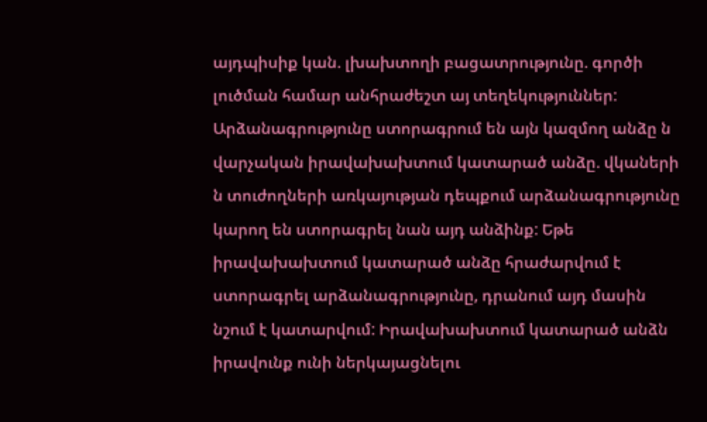այդպիսիք կան. լխախտողի բացատրությունը. գործի լուծման համար անհրաժեշտ այ տեղեկություններ: Արձանագրությունը ստորագրում են այն կազմող անձը ն վարչական իրավախախտում կատարած անձը. վկաների ն տուժողների առկայության դեպքում արձանագրությունը կարող են ստորագրել նան այդ անձինք: Եթե իրավախախտում կատարած անձը հրաժարվում է ստորագրել արձանագրությունը, դրանում այդ մասին նշում է կատարվում: Իրավախախտում կատարած անձն իրավունք ունի ներկայացնելու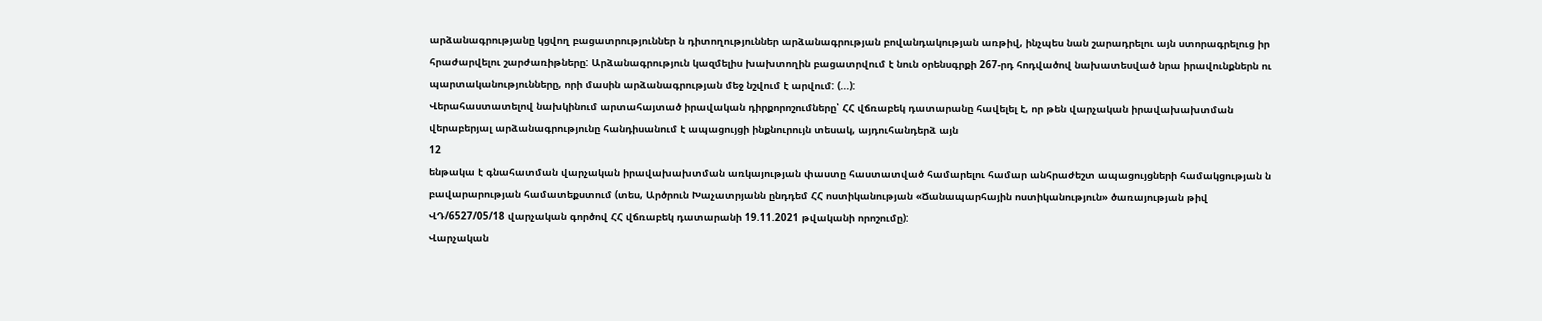արձանագրությանը կցվող բացատրություններ ն դիտողություններ արձանագրության բովանդակության առթիվ, ինչպես նան շարադրելու այն ստորագրելուց իր հրաժարվելու շարժառիթները: Արձանագրություն կազմելիս խախտողին բացատրվում է նուն օրենսգրքի 267-րդ հոդվածով նախատեսված նրա իրավունքներն ու պարտականությունները, որի մասին արձանագրության մեջ նշվում է արվում: (...):
Վերահաստատելով նախկինում արտահայտած իրավական դիրքորոշումները՝ ՀՀ վճռաբեկ դատարանը հավելել է, որ թեն վարչական իրավախախտման վերաբերյալ արձանագրությունը հանդիսանում է ապացույցի ինքնուրույն տեսակ, այդուհանդերձ այն
12
ենթակա է գնահատման վարչական իրավախախտման առկայության փաստը հաստատված համարելու համար անհրաժեշտ ապացույցների համակցության ն բավարարության համատեքստում (տես, Արծրուն Խաչատրյանն ընդդեմ ՀՀ ոստիկանության «Ճանապարհային ոստիկանություն» ծառայության թիվ ՎԴ/6527/05/18 վարչական գործով ՀՀ վճռաբեկ դատարանի 19.11.2021 թվականի որոշումը):
Վարչական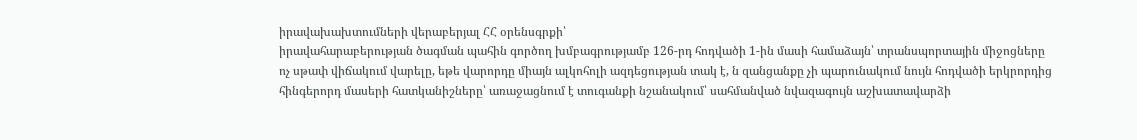իրավախախտումների վերաբերյալ ՀՀ օրենսգրքի՝
իրավահարաբերության ծագման պահին գործող խմբագրությամբ 126-րդ հոդվածի 1-ին մասի համաձայն՝ տրանսպորտային միջոցները ոչ սթափ վիճակում վարելը, եթե վարորդը միայն ալկոհոլի ազդեցության տակ է, ն զանցանքը չի պարունակում նույն հոդվածի երկրորդից հինգերորդ մասերի հատկանիշները՝ առաջացնում է տուգանքի նշանակում՝ սահմանված նվազագույն աշխատավարձի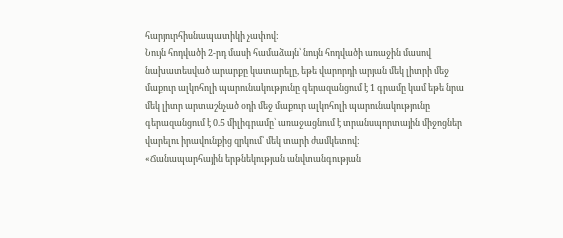հարյուրհիսնապատիկի չափով:
Նույն հոդվածի 2-րդ մասի համաձայն՝ նույն հոդվածի առաջին մասով նախատեսված արարքը կատարելը, եթե վարորդի արյան մեկ լիտրի մեջ մաքուր ալկոհոլի պարունակությունը գերազանցում է 1 գրամը կամ եթե նրա մեկ լիտր արտաշնչած օդի մեջ մաքուր ալկոհոլի պարունակությունը գերազանցում է 0.5 միլիգրամը՝ առաջացնում է տրանսպորտային միջոցներ վարելու իրավունքից զրկում՝ մեկ տարի ժամկետով:
«Ճանապարհային երթնեկության անվտանգության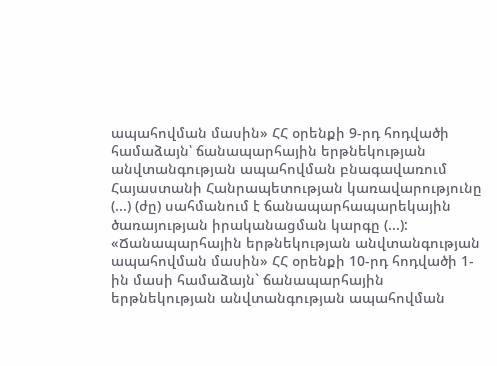ապահովման մասին» ՀՀ օրենքի 9-րդ հոդվածի համաձայն՝ ճանապարհային երթնեկության անվտանգության ապահովման բնագավառում Հայաստանի Հանրապետության կառավարությունը (...) (ժը) սահմանում է ճանապարհապարեկային ծառայության իրականացման կարգը (...):
«Ճանապարհային երթնեկության անվտանգության ապահովման մասին» ՀՀ օրենքի 10-րդ հոդվածի 1-ին մասի համաձայն` ճանապարհային երթնեկության անվտանգության ապահովման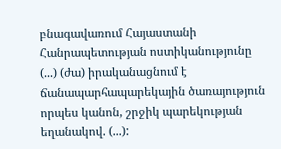բնագավառում Հայաստանի Հանրապետության ոստիկանությունը (...) (ժա) իրականացնում է ճանապարհապարեկային ծառայություն որպես կանոն, շրջիկ պարեկության եղանակով. (...):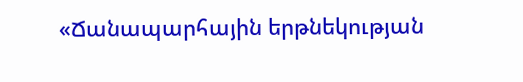«Ճանապարհային երթնեկության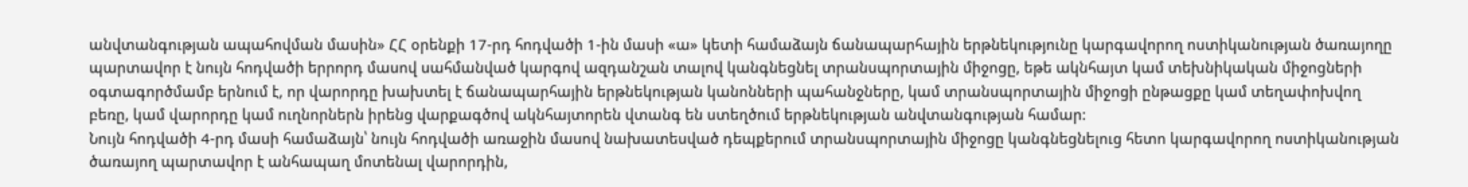անվտանգության ապահովման մասին» ՀՀ օրենքի 17-րդ հոդվածի 1-ին մասի «ա» կետի համաձայն ճանապարհային երթնեկությունը կարգավորող ոստիկանության ծառայողը պարտավոր է նույն հոդվածի երրորդ մասով սահմանված կարգով ազդանշան տալով կանգնեցնել տրանսպորտային միջոցը, եթե ակնհայտ կամ տեխնիկական միջոցների օգտագործմամբ երնում է, որ վարորդը խախտել է ճանապարհային երթնեկության կանոնների պահանջները, կամ տրանսպորտային միջոցի ընթացքը կամ տեղափոխվող բեռը, կամ վարորդը կամ ուղնորներն իրենց վարքագծով ակնհայտորեն վտանգ են ստեղծում երթնեկության անվտանգության համար:
Նույն հոդվածի 4-րդ մասի համաձայն՝ նույն հոդվածի առաջին մասով նախատեսված դեպքերում տրանսպորտային միջոցը կանգնեցնելուց հետո կարգավորող ոստիկանության ծառայող պարտավոր է անհապաղ մոտենալ վարորդին,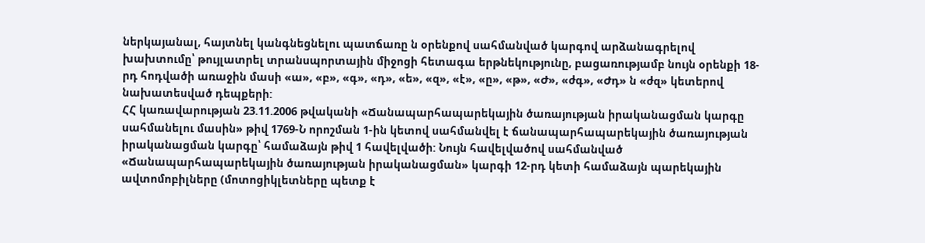ներկայանալ, հայտնել կանգնեցնելու պատճառը ն օրենքով սահմանված կարգով արձանագրելով խախտումը՝ թույլատրել տրանսպորտային միջոցի հետագա երթնեկությունը, բացառությամբ նույն օրենքի 18-րդ հոդվածի առաջին մասի «ա», «բ», «գ», «դ», «ե», «զ», «է», «ը», «թ», «Ժ», «ժգ», «Ժդ» ն «ժզ» կետերով նախատեսված դեպքերի:
ՀՀ կառավարության 23.11.2006 թվականի «Ճանապարհապարեկային ծառայության իրականացման կարգը սահմանելու մասին» թիվ 1769-Ն որոշման 1-ին կետով սահմանվել է ճանապարհապարեկային ծառայության իրականացման կարգը՝ համաձայն թիվ 1 հավելվածի: Նույն հավելվածով սահմանված «Ճանապարհապարեկային ծառայության իրականացման» կարգի 12-րդ կետի համաձայն պարեկային ավտոմոբիլները (մոտոցիկլետները պետք է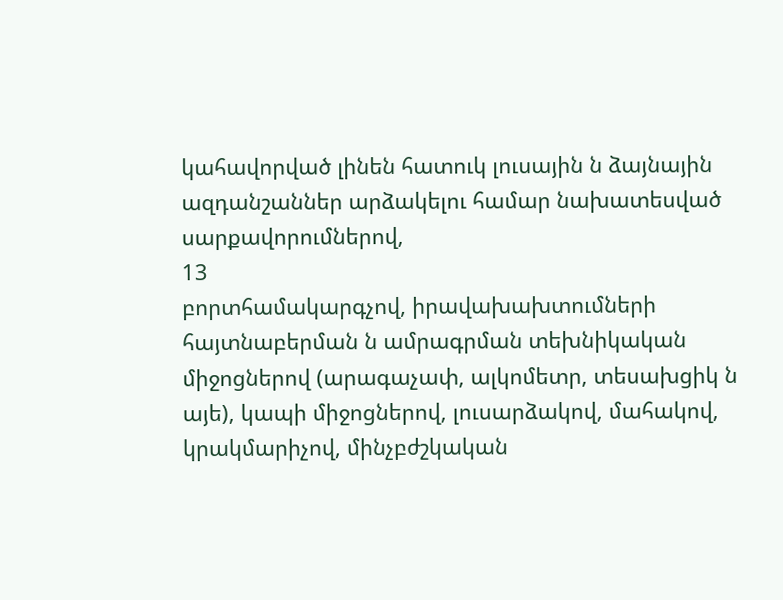կահավորված լինեն հատուկ լուսային ն ձայնային ազդանշաններ արձակելու համար նախատեսված սարքավորումներով,
13
բորտհամակարգչով, իրավախախտումների հայտնաբերման ն ամրագրման տեխնիկական միջոցներով (արագաչափ, ալկոմետր, տեսախցիկ ն այե), կապի միջոցներով, լուսարձակով, մահակով, կրակմարիչով, մինչբժշկական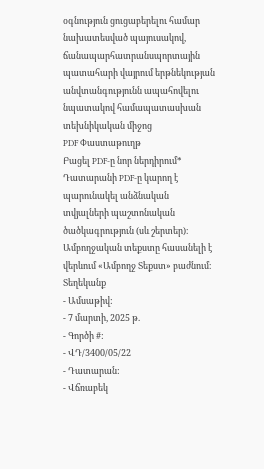օգնություն ցուցաբերելու համար նախատեսված պայուսակով, ճանապարհատրանսպորտային պատահարի վայրում երթնեկության անվտանգությունն ապահովելու նպատակով համապատասխան տեխնիկական միջոց
PDF Փաստաթուղթ
Բացել PDF-ը նոր ներդիրում* Դատարանի PDF-ը կարող է պարունակել անձնական տվյալների պաշտոնական ծածկագրություն (սև շերտեր)։ Ամբողջական տեքստը հասանելի է վերևում «Ամբողջ Տեքստ» բաժնում։
Տեղեկանք
- Ամսաթիվ:
- 7 մարտի, 2025 թ.
- Գործի #:
- ՎԴ/3400/05/22
- Դատարան:
- Վճռաբեկ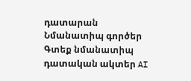դատարան
Նմանատիպ գործեր
Գտեք նմանատիպ դատական ակտեր AI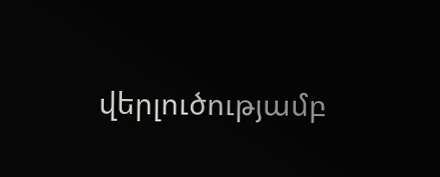վերլուծությամբ